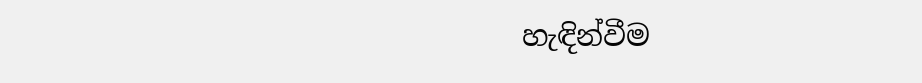හැඳින්වීම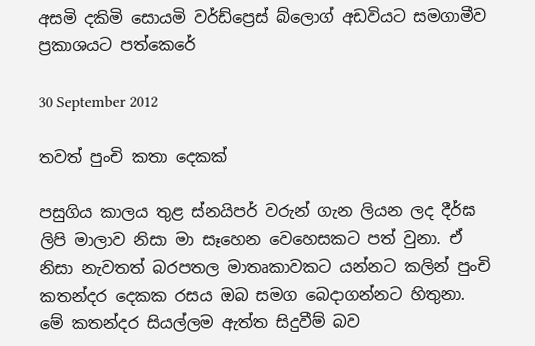අසමි දකිමි සොයමි වර්ඩ්ප්‍රෙස් බ්ලොග් අඩවියට සමගාමීව ප්‍රකාශයට පත්කෙරේ

30 September 2012

තවත් පුංචි කතා දෙකක්

පසුගිය කාලය තුළ ස්නයිපර් වරුන් ගැන ලියන ලද දීර්ඝ ලිපි මාලාව නිසා මා සෑහෙන වෙහෙසකට පත් වුනා. ඒ නිසා නැවතත් බරපතල මාතෘකාවකට යන්නට කලින් පුංචි කතන්දර දෙකක රසය ඔබ සමග බෙදාගන්නට හිතුනා. මේ කතන්දර සියල්ලම ඇත්ත සිදුවීම් බව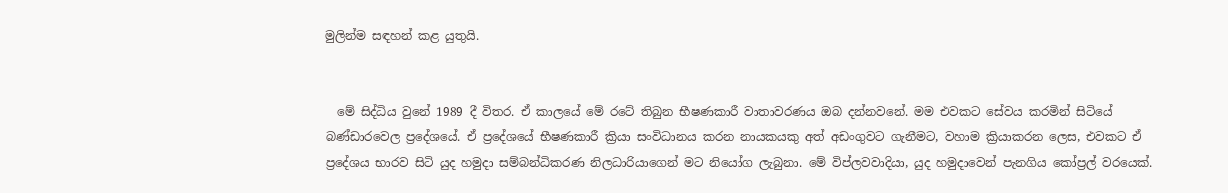මුලින්ම සඳහන් කළ යුතුයි.


  මේ සිද්ධිය වුනේ 1989 දී විතර. ඒ කාලයේ මේ රටේ තිබුන භීෂණකාරී වාතාවරණය ඔබ දන්නවනේ. මම එවකට සේවය කරමින් සිටියේ බණ්ඩාරවෙල ප්‍රදේශයේ. ඒ ප්‍රදේශයේ භීෂණකාරී ක්‍රියා සංවිධානය කරන නායකයකු අත් අඩංගුවට ගැනීමට, වහාම ක්‍රියාකරන ලෙස, එවකට ඒ ප්‍රදේශය භාරව සිටි යුද හමුදා සම්බන්ධිකරණ නිලධාරියාගෙන් මට නියෝග ලැබුනා. මේ විප්ලවවාදියා, යුද හමුදාවෙන් පැනගිය කෝප්‍රල් වරයෙක්.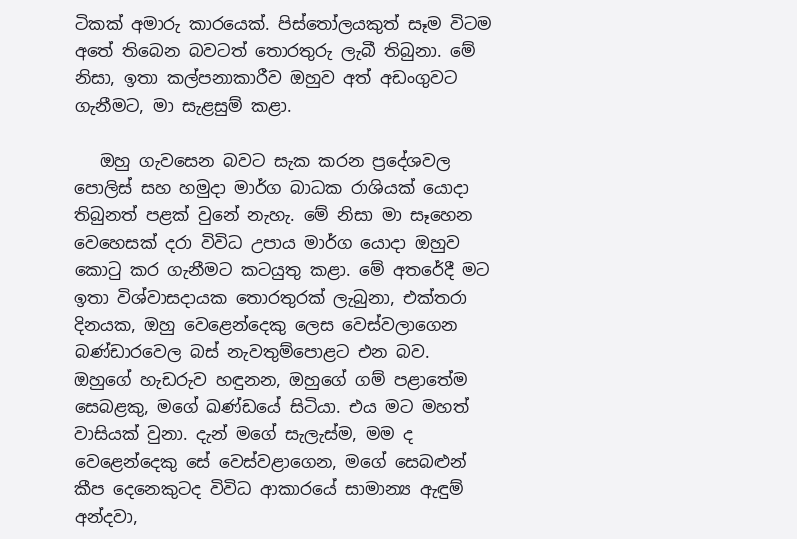ටිකක් අමාරු කාරයෙක්. පිස්තෝලයකුත් සෑම විටම අතේ තිබෙන බවටත් තොරතුරු ලැබී තිබුනා. මේ නිසා, ඉතා කල්පනාකාරීව ඔහුව අත් අඩංගුවට ගැනීමට, මා සැළසුම් කළා.

   ඔහු ගැවසෙන බවට සැක කරන ප්‍රදේශවල පොලිස් සහ හමුදා මාර්ග බාධක රාශියක් යොදා තිබුනත් පළක් වුනේ නැහැ. මේ නිසා මා සෑහෙන වෙහෙසක් දරා විවිධ උපාය මාර්ග යොදා ඔහුව කොටු කර ගැනීමට කටයුතු කළා. මේ අතරේදී මට ඉතා විශ්වාසදායක තොරතුරක් ලැබුනා, එක්තරා දිනයක, ඔහු වෙළෙන්දෙකු ලෙස වෙස්වලාගෙන බණ්ඩාරවෙල බස් නැවතුම්පොළට එන බව. ඔහුගේ හැඩරුව හඳුනන, ඔහුගේ ගම් පළාතේම සෙබළකු, මගේ ඛණ්ඩයේ සිටියා. එය මට මහත් වාසියක් වුනා. දැන් මගේ සැලැස්ම, මම ද වෙළෙන්දෙකු සේ වෙස්වළාගෙන, මගේ සෙබළුන් කීප දෙනෙකුටද විවිධ ආකාරයේ සාමාන්‍ය ඇඳුම් අන්දවා,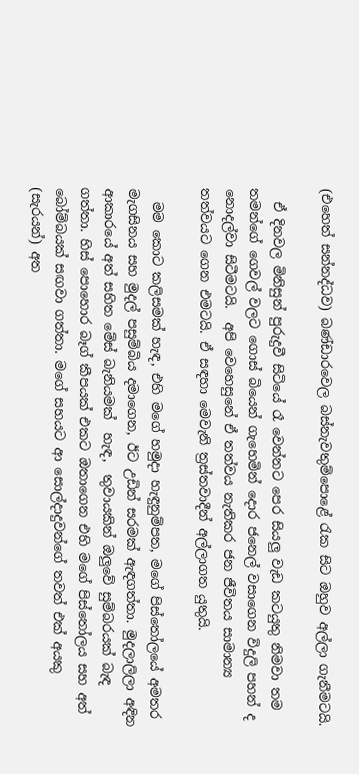(එහෙත් සන්නද්ධව) බණ්ඩාරවෙල බස්නැවතුම්පොළේ රැක සිට ඔහුව අල්ලා ගැනීමටයි.

  ඒ දිනවල මිනිසුන් පුරුදුවී සිටියේ රෑ වෙන්නට පෙර සියලු වැඩ කටයුතු නිමවා තම තමන්ගේ ගෙවල් වලට ගොස් බියෙන් ගැහෙමින් දොර ජනෙල් වසාගෙන විදුලි පහන් ද නොදල්වා සිටීමටයි.  අපි වෙහෙසුනේ ඒ තත්වය නැතිකර ජන ජීවිතය සාමාන්‍ය තත්වයට ගෙන එමටයි. ඒ සඳහා මෙවැනි ත්‍රස්තවාදීන් අල්ලාගත යුතුයි.

  මම කොට කලිසමක් හැඳ, එහි මගේ හමුදා හැඳුනුම්පත, මගේ පිස්තෝලයේ අමතර මැගසිනය සහ මුදල් පසුම්බිය දමාගෙන, ඊට උඩින් සරමක් ඇඳගත්තා. මුදලාලිලා අඳින ආකාරයේ අත් සහිත මේස් බැනියමක්  හැඳ,  තුවායකින් ඔලුවේ සුම්බරයක් බැඳ ගත්තා. හිස් පොහොර බෑග් කීපයක් එකට ඔතාගෙන එහි මගේ පිස්තෝලය සහ අත් බෝම්බයක් සඟවා ගත්තා. මගේ සහයට ආ සොල්දාදුවන්ගේ තවත් එක් අයකු (සැරයන්) අත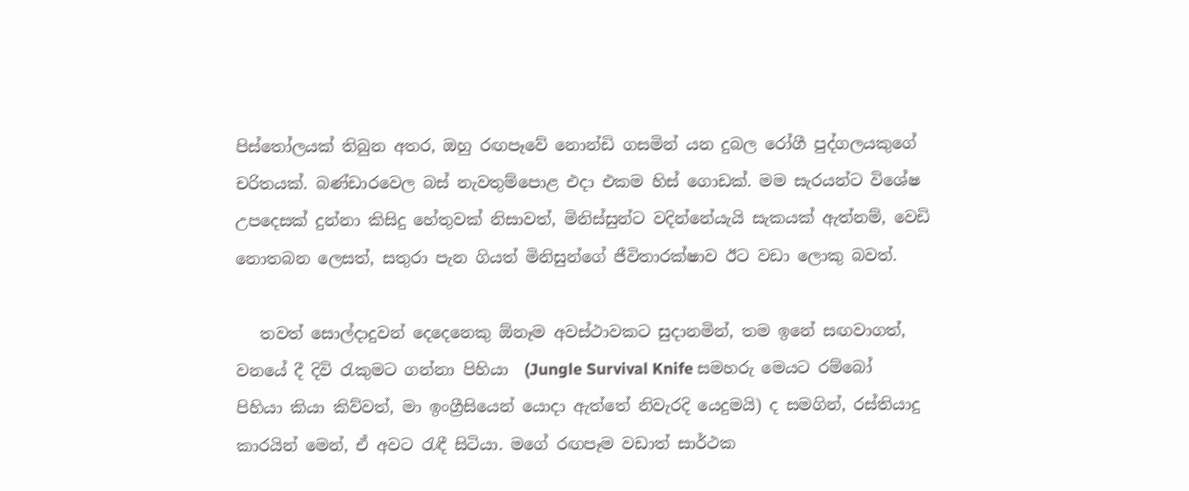පිස්තෝලයක් තිබුන අතර, ඔහු රඟපෑවේ නොන්ඩි ගසමින් යන දුබල රෝගී පුද්ගලයකුගේ චරිතයක්. බණ්ඩාරවෙල බස් නැවතුම්පොළ එදා එකම හිස් ගොඩක්. මම සැරයන්ට විශේෂ උපදෙසක් දුන්නා කිසිදු හේතුවක් නිසාවත්, මිනිස්සුන්ට වදින්නේයැයි සැකයක් ඇත්නම්, වෙඩි නොතබන ලෙසත්, සතුරා පැන ගියත් මිනිසුන්ගේ ජීවිතාරක්ෂාව ඊට වඩා ලොකු බවත්.

   තවත් සොල්දාදුවන් දෙදෙනෙකු ඕනෑම අවස්ථාවකට සුදානමින්, තම ඉනේ සඟවාගත්, වනයේ දී දිවි රැකුමට ගන්නා පිහියා  (Jungle Survival Knife සමහරු මෙයට රම්බෝ පිහියා කියා කිව්වත්, මා ඉංග්‍රීසියෙන් යොදා ඇත්තේ නිවැරදි යෙදුමයි) ද සමගින්, රස්තියාදු කාරයින් මෙන්, ඒ අවට රැඳී සිටියා. මගේ රඟපෑම වඩාත් සාර්ථක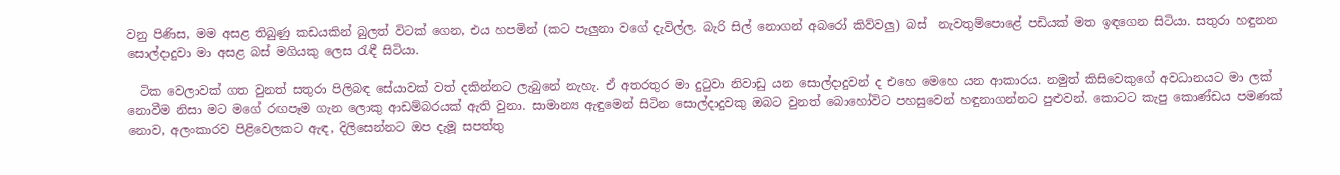වනු පිණිස, මම අසළ තිබුණු කඩයකින් බුලත් විටක් ගෙන, එය හපමින් (කට පැලුනා වගේ දැවිල්ල. බැරි සිල් නොගන් අබරෝ කිව්වලු) බස්  නැවතුම්පොළේ පඩියක් මත ඉඳගෙන සිටියා. සතුරා හඳුනන සොල්දාදුවා මා අසළ බස් මගියකු ලෙස රැඳී සිටියා.

  ටික වෙලාවක් ගත වුනත් සතුරා පිලිබඳ සේයාවක් වත් දකින්නට ලැබුනේ නැහැ. ඒ අතරතුර මා දුටුවා නිවාඩු යන සොල්දාදුවන් ද එහෙ මෙහෙ යන ආකාරය. නමුත් කිසිවෙකුගේ අවධානයට මා ලක් නොවීම නිසා මට මගේ රඟපෑම ගැන ලොකු ආඩම්බරයක් ඇති වුනා. සාමාන්‍ය ඇඳුමෙන් සිටින සොල්දාදුවකු ඔබට වුනත් බොහෝවිට පහසුවෙන් හඳුනාගන්නට පුළුවන්. කොටට කැපු කොණ්ඩය පමණක් නොව, අලංකාරව පිළිවෙලකට ඇඳ, දිලිසෙන්නට ඔප දැමූ සපත්තු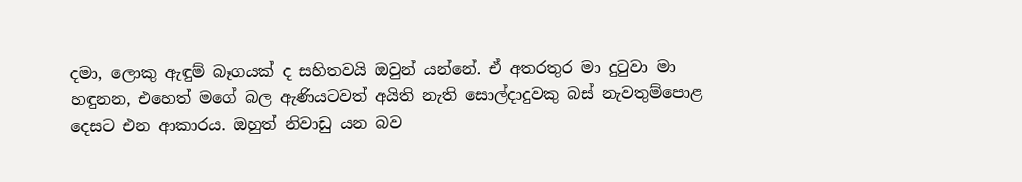දමා, ලොකු ඇඳුම් බෑගයක් ද සහිතවයි ඔවුන් යන්නේ. ඒ අතරතුර මා දුටුවා මා හඳුනන, එහෙත් මගේ බල ඇණියටවත් අයිති නැති සොල්දාදුවකු බස් නැවතුම්පොළ දෙසට එන ආකාරය. ඔහුත් නිවාඩු යන බව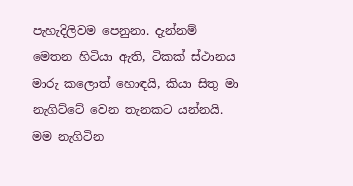පැහැදිලිවම පෙනුනා. දැන්නම් මෙතන හිටියා ඇති, ටිකක් ස්ථානය මාරු කලොත් හොඳයි, කියා සිතු මා නැගිට්ටේ වෙන තැනකට යන්නයි. මම නැගිටින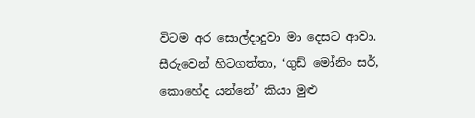විටම අර සොල්දාදුවා මා දෙසට ආවා. සීරුවෙන් හිටගත්තා, ‘ගුඩ් මෝනිං සර්, කොහේද යන්නේ’ කියා මුළු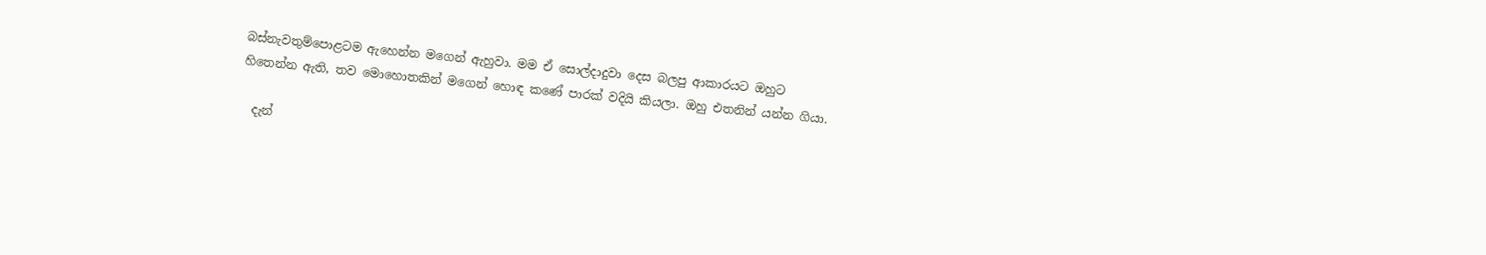බස්නැවතුම්පොළටම ඇහෙන්න මගෙන් ඇහුවා. මම ඒ සොල්දාදුවා දෙස බලපු ආකාරයට ඔහුට හිතෙන්න ඇති, තව මොහොතකින් මගෙන් හොඳ කණේ පාරක් වදියි කියලා. ඔහු එතනින් යන්න ගියා.

  දැන්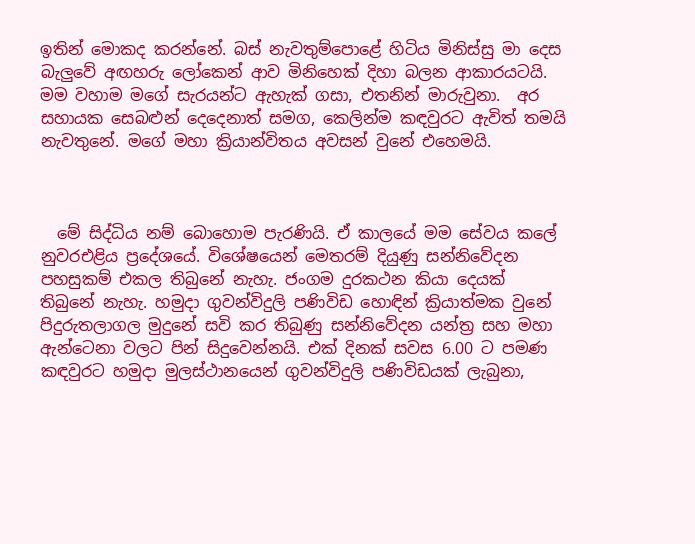ඉතින් මොකද කරන්නේ. බස් නැවතුම්පොළේ හිටිය මිනිස්සු මා දෙස බැලුවේ අඟහරු ලෝකෙන් ආව මිනිහෙක් දිහා බලන ආකාරයටයි. මම වහාම මගේ සැරයන්ට ඇහැක් ගසා, එතනින් මාරුවුනා.  අර සහායක සෙබළුන් දෙදෙනාත් සමග, කෙලින්ම කඳවුරට ඇවිත් තමයි නැවතුනේ. මගේ මහා ක්‍රියාන්විතය අවසන් වුනේ එහෙමයි.



  මේ සිද්ධිය නම් බොහොම පැරණියි. ඒ කාලයේ මම සේවය කලේ නුවරඑළිය ප්‍රදේශයේ. විශේෂයෙන් මෙතරම් දියුණු සන්නිවේදන පහසුකම් එකල තිබුනේ නැහැ. ජංගම දුරකථන කියා දෙයක් තිබුනේ නැහැ. හමුදා ගුවන්විදුලි පණිවිඩ හොඳින් ක්‍රියාත්මක වුනේ පිදුරුතලාගල මුදුනේ සවි කර තිබුණු සන්නිවේදන යන්ත්‍ර සහ මහා ඇන්ටෙනා වලට පින් සිදුවෙන්නයි. එක් දිනක් සවස 6.00 ට පමණ කඳවුරට හමුදා මුලස්ථානයෙන් ගුවන්විදුලි පණිවිඩයක් ලැබුනා,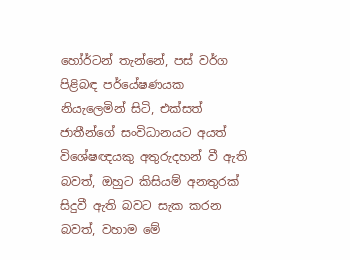හෝර්ටන් තැන්නේ, පස් වර්ග පිළිබඳ පර්යේෂණයක නියැලෙමින් සිටි, එක්සත් ජාතීන්ගේ සංවිධානයට අයත් විශේෂඥයකු අතුරුදහන් වී ඇති බවත්, ඔහුට කිසියම් අනතුරක් සිදුවී ඇති බවට සැක කරන බවත්, වහාම මේ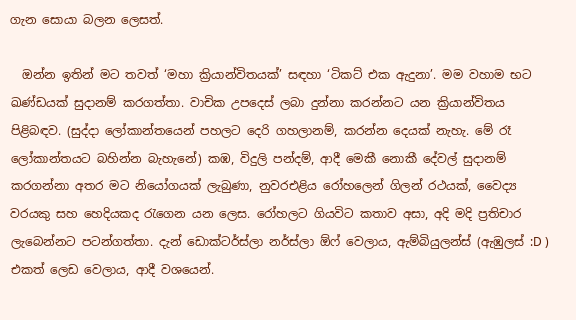ගැන සොයා බලන ලෙසත්.

  ඔන්න ඉතින් මට තවත් ‘මහා ක්‍රියාන්විතයක්’ සඳහා ‘ටිකට් එක ඇදුනා’. මම වහාම භට ඛණ්ඩයක් සුදානම් කරගත්තා. වාචික උපදෙස් ලබා දුන්නා කරන්නට යන ක්‍රියාන්විතය පිළිබඳව. (සුද්දා ලෝකාන්තයෙන් පහලට දෙරි ගහලානම්, කරන්න දෙයක් නැහැ. මේ රෑ ලෝකාන්තයට බහින්න බැහැනේ) කඹ, විදුලි පන්දම්, ආදී මෙකී නොකී දේවල් සුදානම් කරගන්නා අතර මට නියෝගයක් ලැබුණා, නුවරඑළිය රෝහලෙන් ගිලන් රථයක්, වෛද්‍ය වරයකු සහ හෙදියකද රැගෙන යන ලෙස. රෝහලට ගියවිට කතාව අසා, අදි මදි ප්‍රතිචාර ලැබෙන්නට පටන්ගත්තා. දැන් ඩොක්ටර්ස්ලා නර්ස්ලා ඕෆ් වෙලාය, ඇම්බියුලන්ස් (ඇඹුලස් :D ) එකත් ලෙඩ වෙලාය, ආදී වශයෙන්.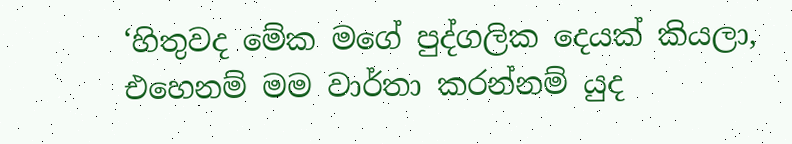‘හිතුවද මේක මගේ පුද්ගලික දෙයක් කියලා, එහෙනම් මම වාර්තා කරන්නම් යුද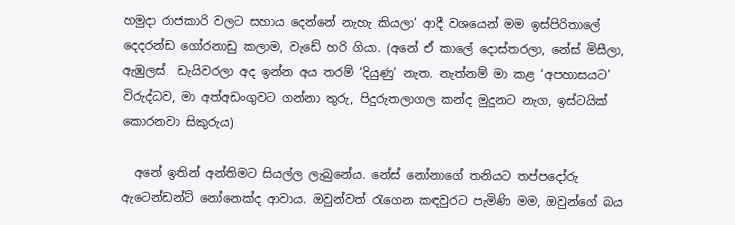හමුදා රාජකාරි වලට සහාය දෙන්නේ නැහැ කියලා’ ආදී වශයෙන් මම ඉස්පිරිතාලේ දෙදරන්ඩ ගෝරනාඩු කලාම, වැඩේ හරි ගියා. (අනේ ඒ කාලේ දොස්තරලා, නේස් මිසීලා, ඇඹුලස්  ඩැයිවරලා අද ඉන්න අය තරම් ‘දියුණු’ නැත. නැත්නම් මා කළ ‘අපහාසයට’ විරුද්ධව, මා අත්අඩංගුවට ගන්නා තුරු, පිදුරුතලාගල කන්ද මුදුනට නැග, ඉස්ටයික් කොරනවා සිකුරුය)

  අනේ ඉතින් අන්තිමට සියල්ල ලැබුනේය. නේස් නෝනාගේ තනියට තප්පදෝරු ඇටෙන්ඩන්ට් නෝනෙක්ද ආවාය. ඔවුන්වත් රැගෙන කඳවුරට පැමිණි මම, ඔවුන්ගේ බය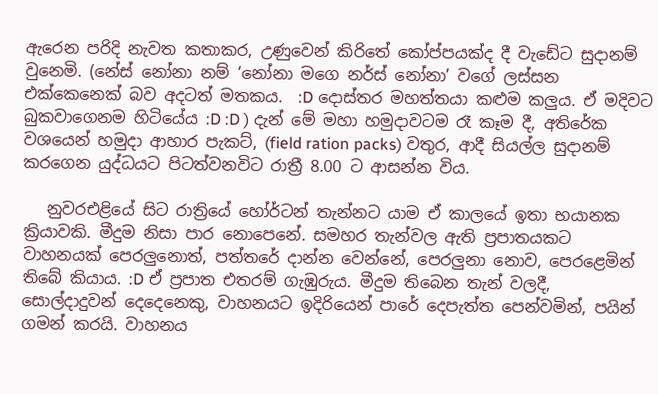ඇරෙන පරිදි නැවත කතාකර, උණුවෙන් කිරිතේ කෝප්පයක්ද දී වැඩේට සුදානම් වුනෙමි. (නේස් නෝනා නම් ‘නෝනා මගෙ නර්ස් නෝනා’ වගේ ලස්සන එක්කෙනෙක් බව අදටත් මතකය.  :D දොස්තර මහත්තයා කළුම කලුය. ඒ මදිවට බුකවාගෙනම හිටියේය :D :D ) දැන් මේ මහා හමුදාවටම රෑ කෑම දී, අතිරේක වශයෙන් හමුදා ආහාර පැකට්, (field ration packs) වතුර, ආදී සියල්ල සුදානම් කරගෙන යුද්ධයට පිටත්වනවිට රාත්‍රී 8.00 ට ආසන්න විය.

   නුවරඑළියේ සිට රාත්‍රියේ හෝර්ටන් තැන්නට යාම ඒ කාලයේ ඉතා භයානක ක්‍රියාවකි. මීදුම නිසා පාර නොපෙනේ. සමහර තැන්වල ඇති ප්‍රපාතයකට වාහනයක් පෙරලුනොත්, පත්තරේ දාන්න වෙන්නේ, පෙරලුනා නොව, පෙරළෙමින් තිබේ කියාය. :D ඒ ප්‍රපාත එතරම් ගැඹුරුය. මීදුම තිබෙන තැන් වලදී, සොල්දාදුවන් දෙදෙනෙකු, වාහනයට ඉදිරියෙන් පාරේ දෙපැත්ත පෙන්වමින්, පයින් ගමන් කරයි. වාහනය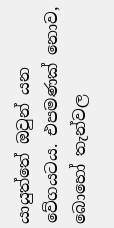යායුත්තේ ඔවුන් යන වේගයටය. එපමණක් නොව, බොහෝ තැන්වල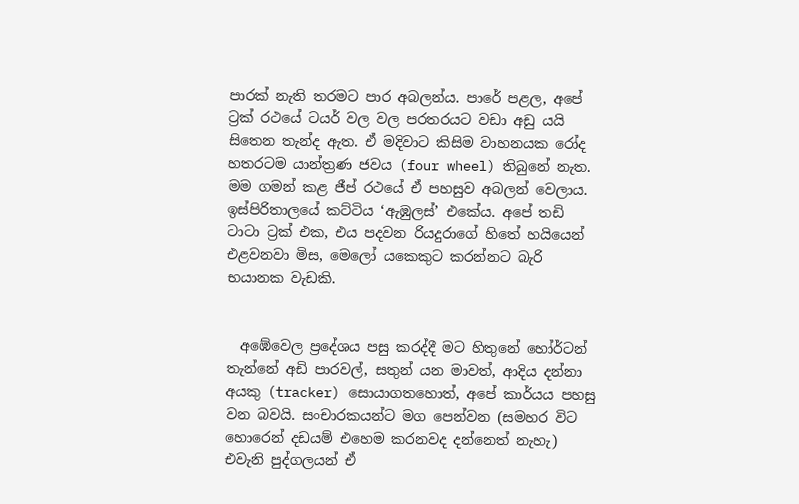පාරක් නැති තරමට පාර අබලන්ය. පාරේ පළල, අපේ ට්‍රක් රථයේ ටයර් වල වල පරතරයට වඩා අඩු යයි සිතෙන තැන්ද ඇත. ඒ මදිවාට කිසිම වාහනයක රෝද හතරටම යාන්ත්‍රණ ජවය (four wheel) තිබුනේ නැත. මම ගමන් කළ ජීප් රථයේ ඒ පහසුව අබලන් වෙලාය. ඉස්පිරිතාලයේ කට්ටිය ‘ඇඹුලස්’ එකේය. අපේ තඩි ටාටා ට්‍රක් එක, එය පදවන රියදුරාගේ හිතේ හයියෙන් එළවනවා මිස, මෙලෝ යකෙකුට කරන්නට බැරි භයානක වැඩකි.


  අඹේවෙල ප්‍රදේශය පසු කරද්දී මට හිතුනේ හෝර්ටන් තැන්නේ අඩි පාරවල්, සතුන් යන මාවත්, ආදිය දන්නා අයකු (tracker) සොයාගතහොත්, අපේ කාර්යය පහසු වන බවයි. සංචාරකයන්ට මග පෙන්වන (සමහර විට හොරෙන් දඩයම් එහෙම කරනවද දන්නෙත් නැහැ) එවැනි පුද්ගලයන් ඒ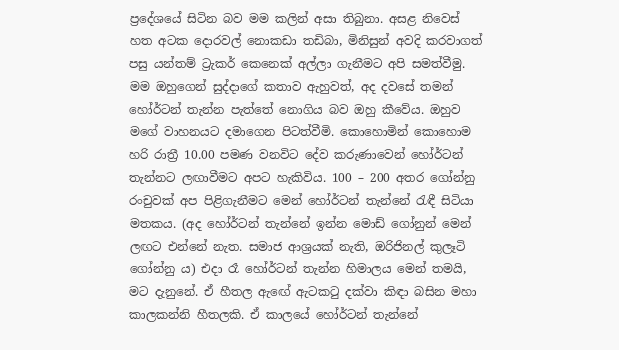ප්‍රදේශයේ සිටින බව මම කලින් අසා තිබුනා. අසළ නිවෙස් හත අටක දොරවල් නොකඩා තඩිබා, මිනිසුන් අවදි කරවාගත් පසු යන්තම් ට්‍රැකර් කෙනෙක් අල්ලා ගැනීමට අපි සමත්වීමු. මම ඔහුගෙන් සුද්දාගේ කතාව ඇහුවත්, අද දවසේ තමන් හෝර්ටන් තැන්න පැත්තේ නොගිය බව ඔහු කීවේය. ඔහුව මගේ වාහනයට දමාගෙන පිටත්වීමි. කොහොමින් කොහොම හරි රාත්‍රී 10.00 පමණ වනවිට දේව කරුණාවෙන් හෝර්ටන් තැන්නට ලඟාවීමට අපට හැකිවිය. 100 – 200 අතර ගෝන්නු රංචුවක් අප පිළිගැනීමට මෙන් හෝර්ටන් තැන්නේ රැඳී සිටියා මතකය. (අද හෝර්ටන් තැන්නේ ඉන්න මොඩ් ගෝනුන් මෙන් ලඟට එන්නේ නැත. සමාජ ආශ්‍රයක් නැති, ඔරිජිනල් කුලෑටි ගෝන්නු ය) එදා රෑ හෝර්ටන් තැන්න හිමාලය මෙන් තමයි, මට දැනුනේ. ඒ හීතල ඇඟේ ඇටකටු දක්වා කිඳා බසින මහා කාලකන්නි හීතලකි. ඒ කාලයේ හෝර්ටන් තැන්නේ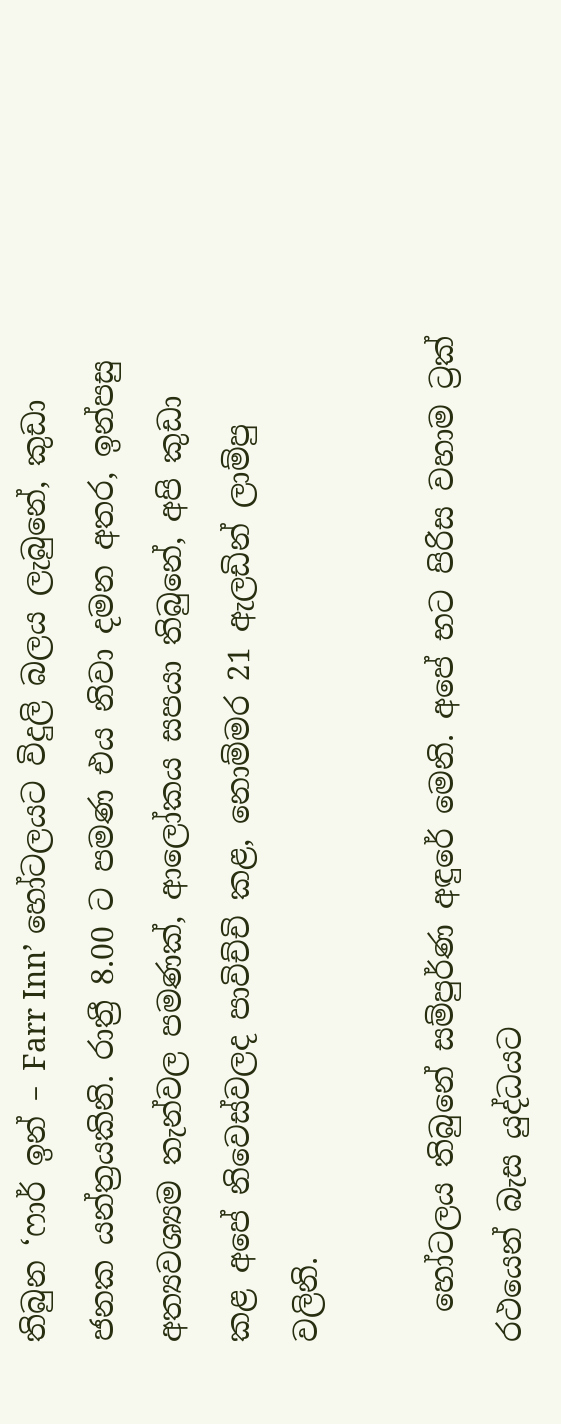තිබුන ‘ෆාර් ඉන් – Farr Inn’ හෝටලයට විදුලි බලය ලැබුනේ, කුඩා ජනක යන්ත්‍රයකිනි. රාත්‍රී 8.00 ට පමණ එය නිවා දමන අතර, ඉන්පසු අත්‍යවශ්‍යම තැන්වල පමණක්, ආලෝකය සපයා තිබුනේ, අපි කුඩා කළ අපේ නිවෙස්වලද පාවිච්චි කළ, නොම්මර 21 ඇලඩින් ලාම්පු වලිනි.

  හෝටලය තිබුනේ සම්පුර්ණ අඳුරේ මෙනි. අපේ භට පිරිස වහාම ට්‍රක් රථයෙන් බැස යුද්ධයට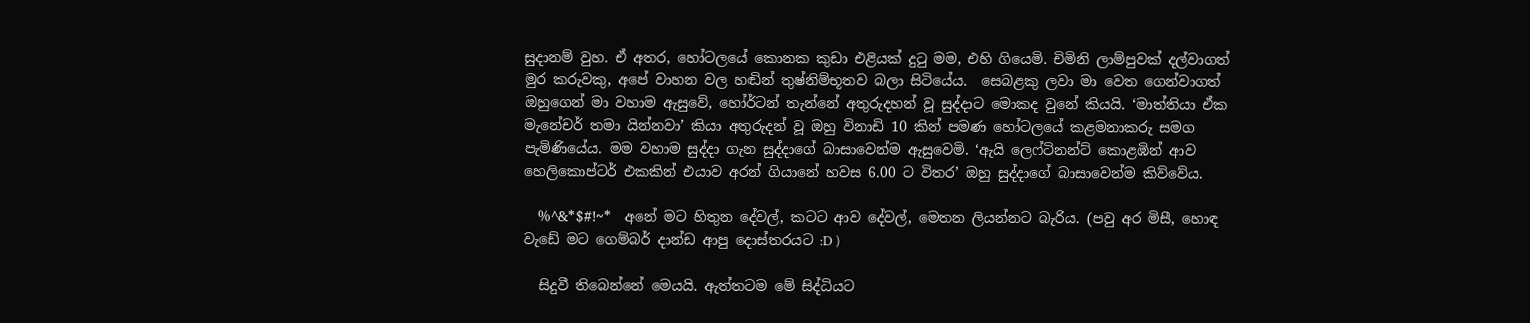සුදානම් වුහ. ඒ අතර, හෝටලයේ කොනක කුඩා එළියක්‌ දුටු මම, එහි ගියෙමි. චිමිනි ලාම්පුවක් දල්වාගත් මුර කරුවකු, අපේ වාහන වල හඬින් තුෂ්නිම්භූතව බලා සිටියේය.  සෙබළකු ලවා මා වෙත ගෙන්වාගත්  ඔහුගෙන් මා වහාම ඇසුවේ, හෝර්ටන් තැන්නේ අතුරුදහන් වූ සුද්දාට මොකද වුනේ කියයි. ‘මාත්තියා ඒක මැනේචර් තමා යින්නවා’ කියා අතුරුදන් වූ ඔහු විනාඩි 10 කින් පමණ හෝටලයේ කළමනාකරු සමග පැමිණියේය. මම වහාම සුද්දා ගැන සුද්දාගේ බාසාවෙන්ම ඇසුවෙමි. ‘ඇයි ලෙෆ්ටිනන්ට් කොළඹින් ආව හෙලිකොප්ටර් එකකින් එයාව අරන් ගියානේ හවස 6.00 ට විතර’ ඔහු සුද්දාගේ බාසාවෙන්ම කිව්වේය.

  %^&*$#!~*  අනේ මට හිතුන දේවල්, කටට ආව දේවල්, මෙතන ලියන්නට බැරිය. (පවු අර මිසී, හොඳ වැඩේ මට ගෙම්බර් දාන්ඩ ආපු දොස්තරයට :D )

  සිදුවී තිබෙන්නේ මෙයයි. ඇත්තටම මේ සිද්ධියට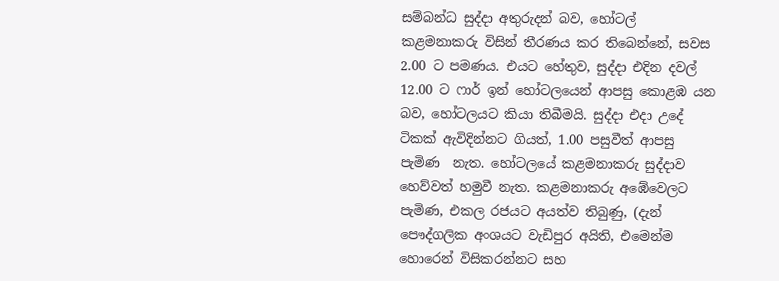සම්බන්ධ සුද්දා අතුරුදන් බව, හෝටල් කළමනාකරු විසින් තීරණය කර තිබෙන්නේ, සවස 2.00 ට පමණය. එයට හේතුව, සුද්දා එදින දවල් 12.00 ට ෆාර් ඉන් හෝටලයෙන් ආපසු කොළඹ යන බව, හෝටලයට කියා තිබීමයි. සුද්දා එදා උදේ ටිකක් ඇවිදින්නට ගියත්, 1.00 පසුවීත් ආපසු පැමිණ  නැත. හෝටලයේ කළමනාකරු සුද්දාව හෙව්වත් හමුවී නැත. කළමනාකරු අඹේවෙලට පැමිණ, එකල රජයට අයත්ව තිබුණු, (දැන් පෞද්ගලික අංශයට වැඩිපුර අයිති, එමෙන්ම හොරෙන් විසිකරන්නට සහ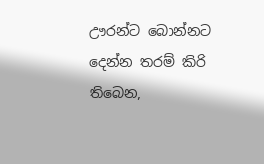ඌරන්ට බොන්නට දෙන්න තරම් කිරි තිබෙන,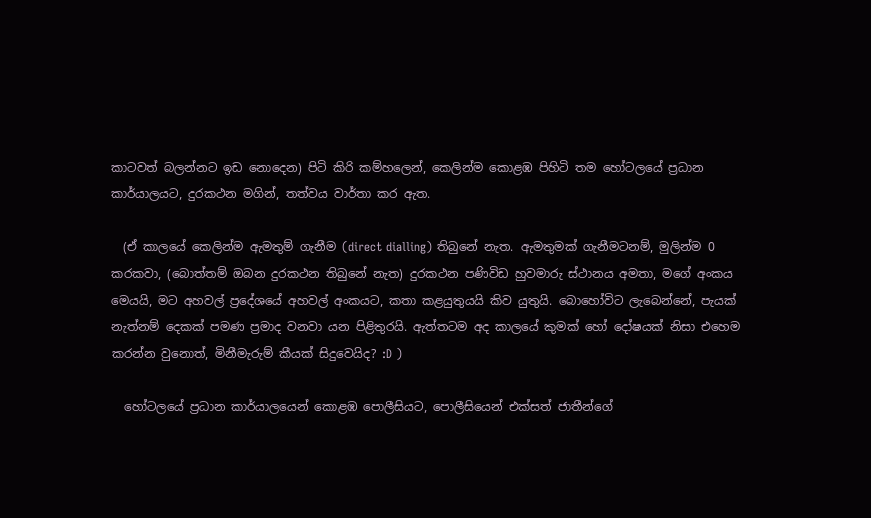කාටවත් බලන්නට ඉඩ නොදෙන) පිටි කිරි කම්හලෙන්, කෙලින්ම කොළඹ පිහිටි තම හෝටලයේ ප්‍රධාන කාර්යාලයට, දුරකථන මගින්, තත්වය වාර්තා කර ඇත.

  (ඒ කාලයේ කෙලින්ම ඇමතුම් ගැනීම (direct dialling) තිබුනේ නැත. ඇමතුමක් ගැනීමටනම්, මුලින්ම 0 කරකවා, (බොත්තම් ඔබන දුරකථන තිබුනේ නැත) දුරකථන පණිවිඩ හුවමාරු ස්ථානය අමතා, මගේ අංකය මෙයයි, මට අහවල් ප්‍රදේශයේ අහවල් අංකයට, කතා කළයුතුයයි කිව යුතුයි. බොහෝවිට ලැබෙන්නේ, පැයක් නැත්නම් දෙකක් පමණ ප්‍රමාද වනවා යන පිළිතුරයි. ඇත්තටම අද කාලයේ කුමක් හෝ දෝෂයක් නිසා එහෙම කරන්න වුනොත්, මිනීමැරුම් කීයක්‌ සිදුවෙයිද? :D )

  හෝටලයේ ප්‍රධාන කාර්යාලයෙන් කොළඹ පොලීසියට, පොලීසියෙන් එක්සත් ජාතීන්ගේ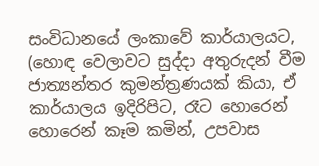සංවිධානයේ ලංකාවේ කාර්යාලයට, (හොඳ වෙලාවට සුද්දා අතුරුදන් වීම ජාත්‍යන්තර කුමන්ත්‍රණයක් කියා, ඒ කාර්යාලය ඉදිරිපිට, රෑට හොරෙන් හොරෙන් කෑම කමින්, උපවාස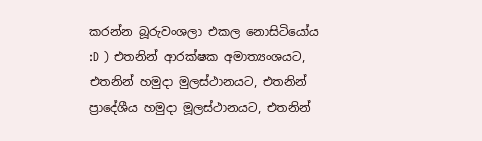කරන්න බූරුවංශලා එකල නොසිටියෝය :D ) එතනින් ආරක්ෂක අමාත්‍යංශයට, එතනින් හමුදා මුලස්ථානයට, එතනින් ප්‍රාදේශීය හමුදා මූලස්ථානයට, එතනින්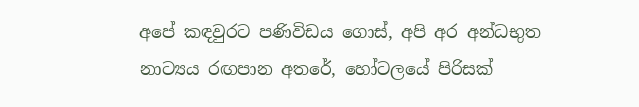අපේ කඳවුරට පණිවිඩය ගොස්, අපි අර අන්ධභුත නාට්‍යය රඟපාන අතරේ, හෝටලයේ පිරිසක්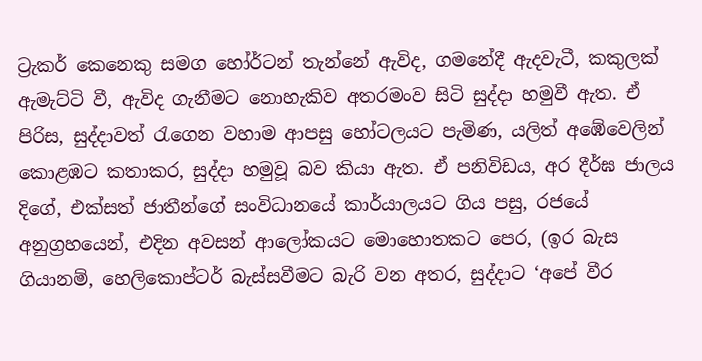ට්‍රැකර් කෙනෙකු සමග හෝර්ටන් තැන්නේ ඇවිද, ගමනේදී ඇදවැටී, කකුලක් ඇමැට්ටි වී, ඇවිද ගැනීමට නොහැකිව අතරමංව සිටි සුද්දා හමුවී ඇත. ඒ පිරිස, සුද්දාවත් රැගෙන වහාම ආපසු හෝටලයට පැමිණ, යලිත් අඹේවෙලින් කොළඹට කතාකර, සුද්දා හමුවූ බව කියා ඇත. ඒ පනිවිඩය, අර දීර්ඝ ජාලය දිගේ, එක්සත් ජාතීන්ගේ සංවිධානයේ කාර්යාලයට ගිය පසු, රජයේ අනුග්‍රහයෙන්, එදින අවසන් ආලෝකයට මොහොතකට පෙර, (ඉර බැස ගියානම්, හෙලිකොප්ටර් බැස්සවීමට බැරි වන අතර, සුද්දාට ‘අපේ වීර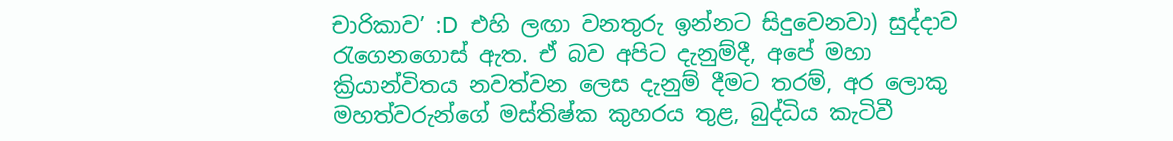චාරිකාව’ :D  එහි ලඟා වනතුරු ඉන්නට සිදුවෙනවා) සුද්දාව රැගෙනගොස් ඇත. ඒ බව අපිට දැනුම්දී, අපේ මහා ක්‍රියාන්විතය නවත්වන ලෙස දැනුම් දීමට තරම්, අර ලොකු මහත්වරුන්ගේ මස්තිෂ්ක කුහරය තුළ, බුද්ධිය කැටිවී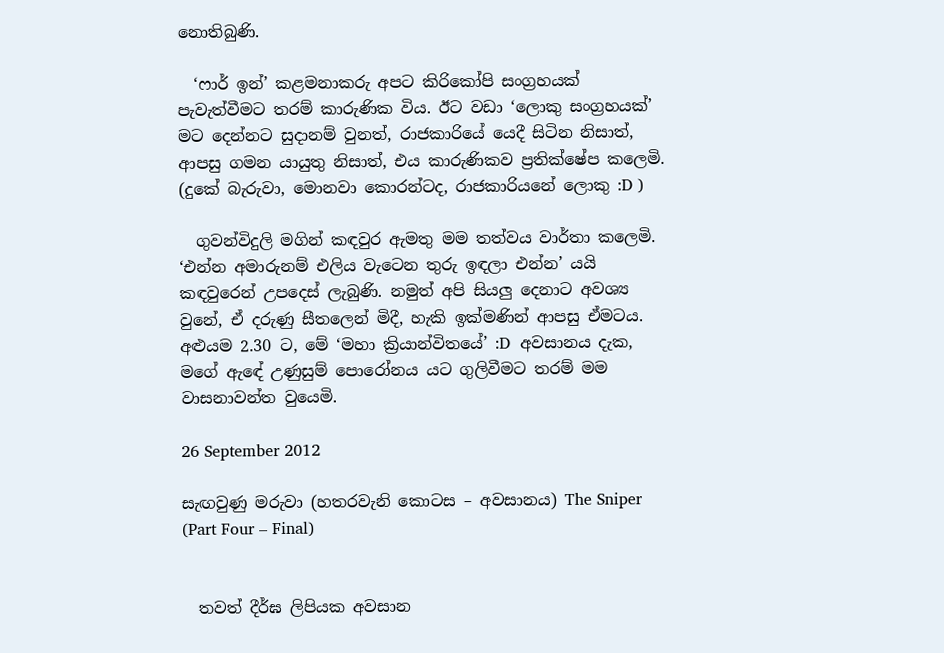නොතිබුණි.

  ‘ෆාර් ඉන්’ කළමනාකරු අපට කිරිකෝපි සංග්‍රහයක් පැවැත්වීමට තරම් කාරුණික විය. ඊට වඩා ‘ලොකු සංග්‍රහයක්’ මට දෙන්නට සුදානම් වුනත්, රාජකාරියේ යෙදී සිටින නිසාත්, ආපසු ගමන යායුතු නිසාත්, එය කාරුණිකව ප්‍රතික්ෂේප කලෙමි. (දුකේ බැරුවා, මොනවා කොරන්ටද, රාජකාරියනේ ලොකු :D )

  ගුවන්විදුලි මගින් කඳවුර ඇමතු මම තත්වය වාර්තා කලෙමි. ‘එන්න අමාරුනම් එලිය වැටෙන තුරු ඉඳලා එන්න’ යයි කඳවුරෙන් උපදෙස් ලැබුණි. නමුත් අපි සියලු දෙනාට අවශ්‍ය වුනේ, ඒ දරුණු සීතලෙන් මිදී, හැකි ඉක්මණින් ආපසු ඒමටය. අළුයම 2.30 ට, මේ ‘මහා ක්‍රියාන්විතයේ’ :D  අවසානය දැක, මගේ ඇඳේ උණුසුම් පොරෝනය යට ගුලිවීමට තරම් මම වාසනාවන්ත වුයෙමි.

26 September 2012

සැඟවුණු මරුවා (හතරවැනි කොටස – අවසානය) The Sniper (Part Four – Final)


  තවත් දීර්ඝ ලිපියක අවසාන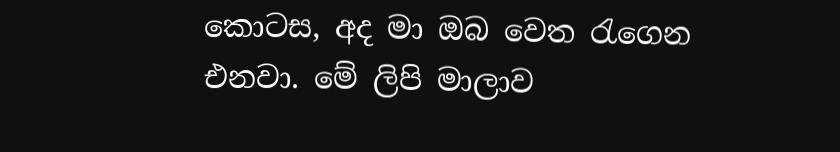කොටස, අද මා ඔබ වෙත රැගෙන එනවා. මේ ලිපි මාලාව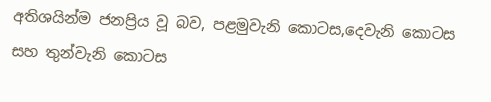අතිශයින්ම ජනප්‍රිය වූ බව, පළමුවැනි කොටස,දෙවැනි කොටස සහ තුන්වැනි කොටස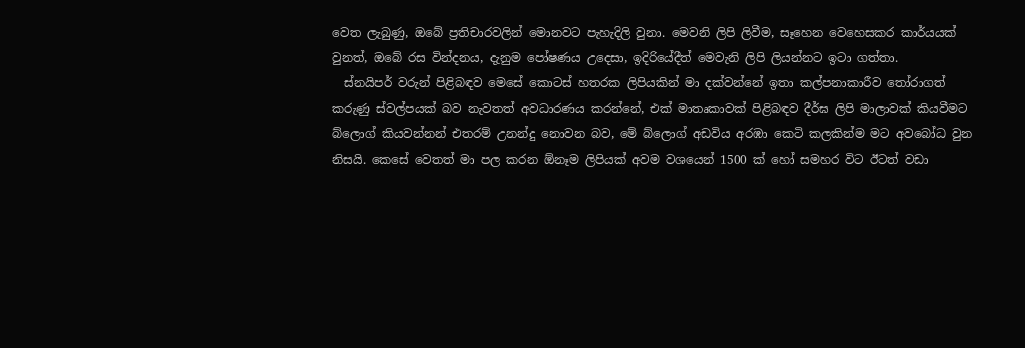වෙත ලැබුණු, ඔබේ ප්‍රතිචාරවලින් මොනවට පැහැදිලි වුනා. මෙවනි ලිපි ලිවීම, සෑහෙන වෙහෙසකර කාර්යයක් වුනත්, ඔබේ රස වින්දනය, දැනුම පෝෂණය උදෙසා, ඉදිරියේදීත් මෙවැනි ලිපි ලියන්නට ඉටා ගත්තා.
  ස්නයිපර් වරුන් පිළිබඳව මෙසේ කොටස් හතරක ලිපියකින් මා දක්වන්නේ ඉතා කල්පනාකාරීව තෝරාගත් කරුණු ස්වල්පයක් බව නැවතත් අවධාරණය කරන්නේ, එක් මාතෘකාවක් පිළිබඳව දීර්ඝ ලිපි මාලාවක් කියවීමට බ්ලොග් කියවන්නන් එතරම් උනන්දු නොවන බව, මේ බ්ලොග් අඩවිය අරඹා කෙටි කලකින්ම මට අවබෝධ වුන නිසයි. කෙසේ වෙතත් මා පල කරන ඕනෑම ලිපියක් අවම වශයෙන් 1500 ක් හෝ සමහර විට ඊටත් වඩා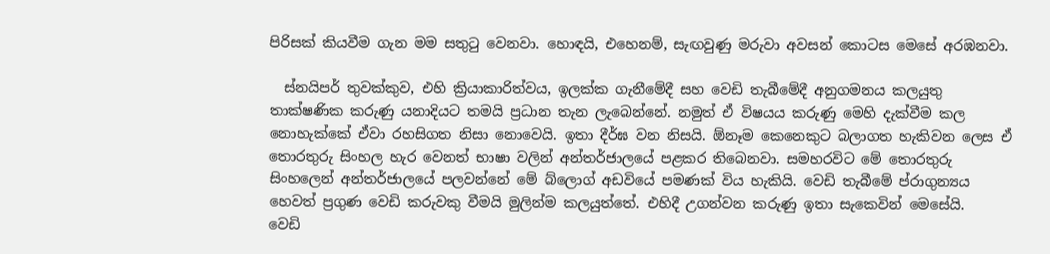පිරිසක් කියවීම ගැන මම සතුටු වෙනවා. හොඳයි, එහෙනම්, සැඟවුණු මරුවා අවසන් කොටස මෙසේ අරඹනවා.

  ස්නයිපර් තුවක්කුව, එහි ක්‍රියාකාරිත්වය, ඉලක්ක ගැනීමේදී සහ වෙඩි තැබීමේදී අනුගමනය කලයුතු තාක්ෂණික කරුණු යනාදියට තමයි ප්‍රධාන තැන ලැබෙන්නේ. නමුත් ඒ විෂයය කරුණු මෙහි දැක්වීම කල නොහැක්කේ ඒවා රහසිගත නිසා නොවෙයි. ඉතා දීර්ඝ වන නිසයි. ඕනෑම කෙනෙකුට බලාගත හැකිවන ලෙස ඒ තොරතුරු සිංහල හැර වෙනත් භාෂා වලින් අන්තර්ජාලයේ පළකර තිබෙනවා. සමහරවිට මේ තොරතුරු සිංහලෙන් අන්තර්ජාලයේ පලවන්නේ මේ බ්ලොග් අඩවියේ පමණක් විය හැකියි. වෙඩි තැබීමේ ප්රාගුන්‍යය හෙවත් ප්‍රගුණ වෙඩි කරුවකු වීමයි මුලින්ම කලයුත්තේ. එහිදී උගන්වන කරුණු ඉතා සැකෙවින් මෙසේයි.
වෙඩි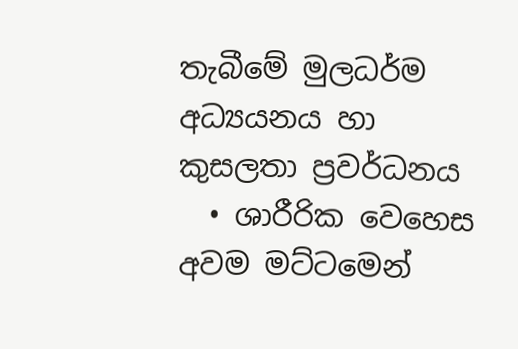තැබීමේ මුලධර්ම අධ්‍යයනය හා කුසලතා ප්‍රවර්ධනය
  • ශාරීරික වෙහෙස අවම මට්ටමෙන්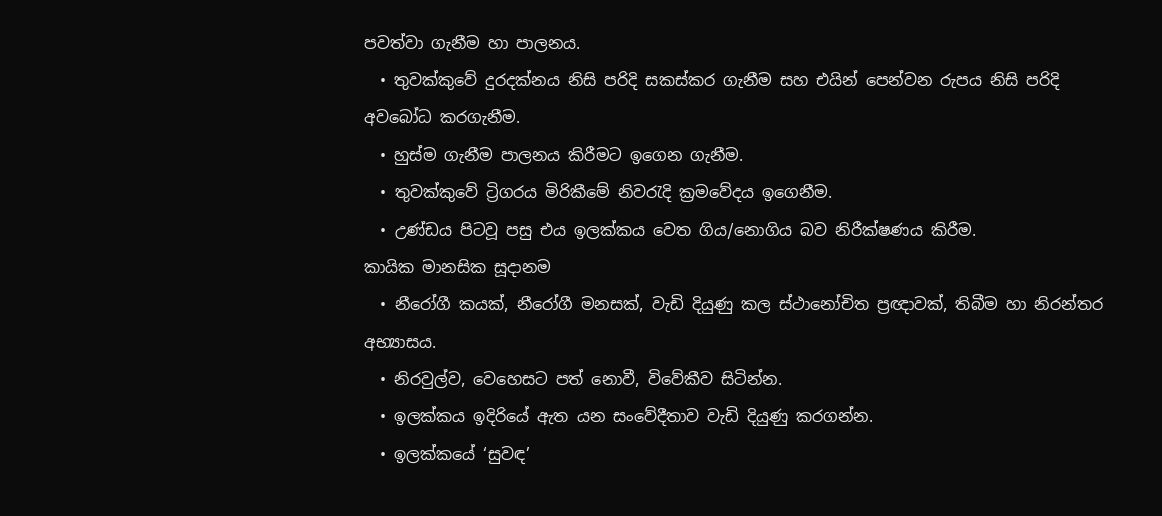පවත්වා ගැනීම හා පාලනය.
  • තුවක්කුවේ දුරදක්නය නිසි පරිදි සකස්කර ගැනීම සහ එයින් පෙන්වන රුපය නිසි පරිදි අවබෝධ කරගැනීම.
  • හුස්ම ගැනීම පාලනය කිරීමට ඉගෙන ගැනීම.
  • තුවක්කුවේ ට්‍රිගරය මිරිකීමේ නිවරැදි ක්‍රමවේදය ඉගෙනීම.
  • උණ්ඩය පිටවූ පසු එය ඉලක්කය වෙත ගිය/නොගිය බව නිරීක්ෂණය කිරීම.
කායික මානසික සූදානම
  • නීරෝගී කයක්, නීරෝගී මනසක්, වැඩි දියුණු කල ස්ථානෝචිත ප්‍රඥාවක්, තිබීම හා නිරන්තර අභ්‍යාසය.
  • නිරවුල්ව, වෙහෙසට පත් නොවී, විවේකීව සිටින්න.
  • ඉලක්කය ඉදිරියේ ඇත යන සංවේදීතාව වැඩි දියුණු කරගන්න.
  • ඉලක්කයේ ‘සුවඳ’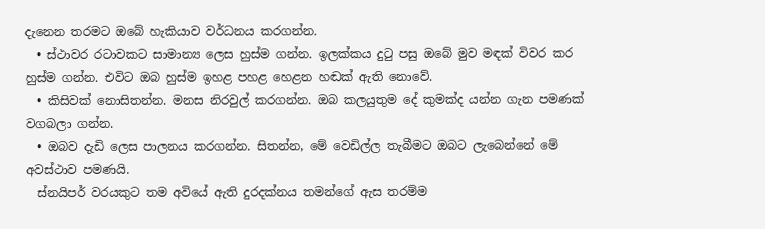දැනෙන තරමට ඔබේ හැකියාව වර්ධනය කරගන්න.
  • ස්ථාවර රටාවකට සාමාන්‍ය ලෙස හුස්ම ගන්න. ඉලක්කය දුටු පසු ඔබේ මුව මඳක් විවර කර හුස්ම ගන්න. එවිට ඔබ හුස්ම ඉහළ පහළ හෙළන හඬක් ඇති නොවේ.
  • කිසිවක් නොසිතන්න. මනස නිරවුල් කරගන්න. ඔබ කලයුතුම දේ කුමක්ද යන්න ගැන පමණක් වගබලා ගන්න.
  • ඔබව දැඩි ලෙස පාලනය කරගන්න. සිතන්න, මේ වෙඩිල්ල තැබීමට ඔබට ලැබෙන්නේ මේ අවස්ථාව පමණයි.
  ස්නයිපර් වරයකුට තම අවියේ ඇති දුරදක්නය තමන්ගේ ඇස තරම්ම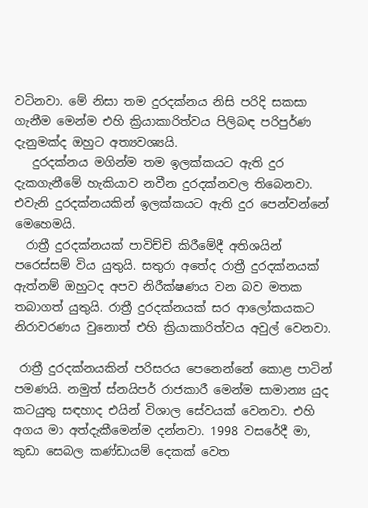වටිනවා. මේ නිසා තම දුරදක්නය නිසි පරිදි සකසා ගැනීම මෙන්ම එහි ක්‍රියාකාරිත්වය පිලිබඳ පරිපුර්ණ දැනුමක්ද ඔහුට අත්‍යවශ්‍යයි.
   දුරදක්නය මගින්ම තම ඉලක්කයට ඇති දුර දැකගැනීමේ හැකියාව නවීන දුරදක්නවල තිබෙනවා. එවැනි දුරදක්නයකින් ඉලක්කයට ඇති දුර පෙන්වන්නේ මෙහෙමයි.
  රාත්‍රී දුරදක්නයක් පාවිච්චි කිරීමේදී අතිශයින් පරෙස්සම් විය යුතුයි. සතුරා අතේද රාත්‍රී දුරදක්නයක් ඇත්නම් ඔහුටද අපව නිරීක්ෂණය වන බව මතක තබාගත් යුතුයි. රාත්‍රී දුරදක්නයක් සර ආලෝකයකට නිරාවරණය වුනොත් එහි ක්‍රියාකාරිත්වය අවුල් වෙනවා.

 රාත්‍රී දුරදක්නයකින් පරිසරය පෙනෙන්නේ කොළ පාටින් පමණයි. නමුත් ස්නයිපර් රාජකාරී මෙන්ම සාමාන්‍ය යුද කටයුතු සඳහාද එයින් විශාල සේවයක් වෙනවා. එහි අගය මා අත්දැකීමෙන්ම දන්නවා. 1998 වසරේදී මා, කුඩා සෙබල කණ්ඩායම් දෙකක් වෙත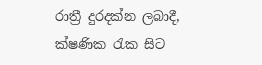රාත්‍රී දුරදක්න ලබාදී, ක්ෂණික රැක සිට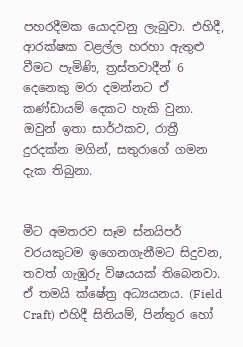පහරදීමක යොදවනු ලැබුවා. එහිදී, ආරක්ෂක වළල්ල හරහා ඇතුළු වීමට පැමිණි, ත්‍රස්තවාදීන් 6 දෙනෙකු මරා දමන්නට ඒ කණ්ඩායම් දෙකට හැකි වුනා. ඔවුන් ඉතා සාර්ථකව, රාත්‍රී දුරදක්න මගින්, සතුරාගේ ගමන දැක තිබුනා.


මීට අමතරව සෑම ස්නයිපර් වරයකුටම ඉගෙනගැනීමට සිදුවන, තවත් ගැඹුරු විෂයයක් තිබෙනවා. ඒ තමයි ක්ෂේත්‍ර අධ්‍යයනය. (Field Craft) එහිදී සිතියම්, පින්තුර හෝ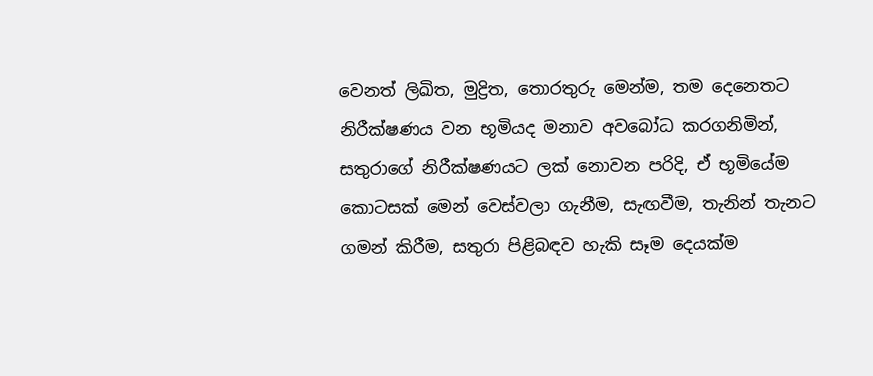වෙනත් ලිඛිත, මුද්‍රිත, තොරතුරු මෙන්ම, තම දෙනෙතට නිරීක්ෂණය වන භූමියද මනාව අවබෝධ කරගනිමින්, සතුරාගේ නිරීක්ෂණයට ලක් නොවන පරිදි, ඒ භූමියේම කොටසක් මෙන් වෙස්වලා ගැනීම, සැඟවීම, තැනින් තැනට ගමන් කිරීම, සතුරා පිළිබඳව හැකි සෑම දෙයක්ම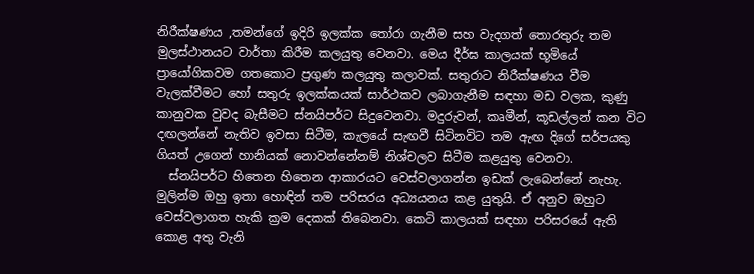නිරීක්ෂණය ,තමන්ගේ ඉදිරි ඉලක්ක තෝරා ගැනීම සහ වැදගත් තොරතුරු තම මුලස්ථානයට වාර්තා කිරීම කලයුතු වෙනවා. මෙය දීර්ඝ කාලයක් භූමියේ ප්‍රායෝගිකවම ගතකොට ප්‍රගුණ කලයුතු කලාවක්. සතුරාට නිරීක්ෂණය වීම වැලක්වීමට හෝ සතුරු ඉලක්කයක් සාර්ථකව ලබාගැනීම සඳහා මඩ වලක, කුණු කානුවක වුවද බැසීමට ස්නයිපර්ට සිදුවෙනවා. මදුරුවන්, කෘමීන්, කූඩල්ලන් කන විට දඟලන්නේ නැතිව ඉවසා සිටීම, කැලයේ සැඟවී සිටිනවිට තම ඇඟ දිගේ සර්පයකු ගියත් උගෙන් හානියක් නොවන්නේනම් නිශ්චලව සිටීම කළයුතු වෙනවා.
  ස්නයිපර්ට හිතෙන හිතෙන ආකාරයට වෙස්වලාගන්න ඉඩක් ලැබෙන්නේ නැහැ. මුලින්ම ඔහු ඉතා හොඳින් තම පරිසරය අධ්‍යයනය කළ යුතුයි. ඒ අනුව ඔහුට වෙස්වලාගත හැකි ක්‍රම දෙකක් තිබෙනවා. කෙටි කාලයක් සඳහා පරිසරයේ ඇති කොළ අතු වැනි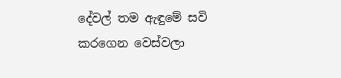දේවල් තම ඇඳුමේ සවි කරගෙන වෙස්වලා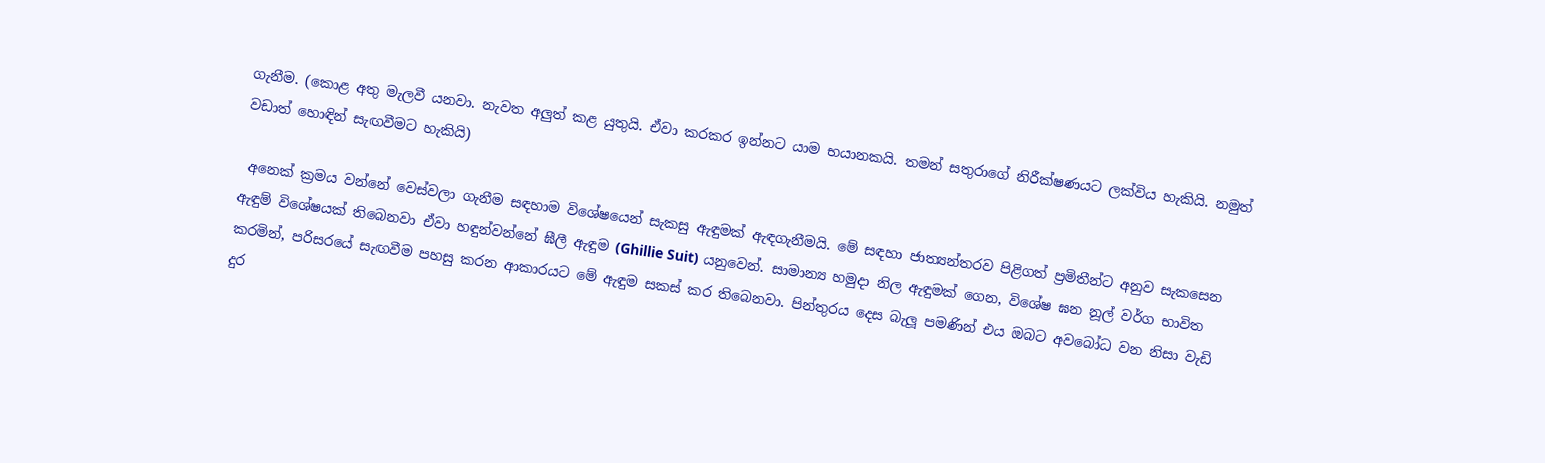ගැනීම. (කොළ අතු මැලවී යනවා. නැවත අලුත් කළ යුතුයි. ඒවා කරකර ඉන්නට යාම භයානකයි. තමන් සතුරාගේ නිරීක්ෂණයට ලක්විය හැකියි. නමුත් වඩාත් හොඳින් සැඟවීමට හැකියි)

 අනෙක් ක්‍රමය වන්නේ වෙස්වලා ගැනීම සඳහාම විශේෂයෙන් සැකසු ඇඳුමක්‌ ඇඳගැනීමයි. මේ සඳහා ජාත්‍යන්තරව පිළිගත් ප්‍රමිතීන්ට අනුව සැකසෙන ඇඳුම් විශේෂයක් තිබෙනවා ඒවා හඳුන්වන්නේ ඝීලී ඇඳුම (Ghillie Suit) යනුවෙන්. සාමාන්‍ය හමුදා නිල ඇඳුමක් ගෙන, විශේෂ ඝන නූල් වර්ග භාවිත කරමින්, පරිසරයේ සැඟවීම පහසු කරන ආකාරයට මේ ඇඳුම සකස් කර තිබෙනවා. පින්තුරය දෙස බැලූ පමණින් එය ඔබට අවබෝධ වන නිසා වැඩි දුර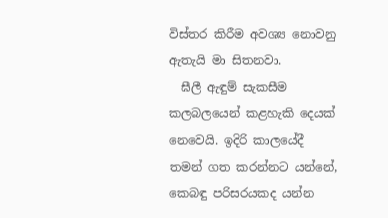විස්තර කිරීම අවශ්‍ය නොවනු ඇතැයි මා සිතනවා.
  ඝීලී ඇඳුම් සැකසීම කලබලයෙන් කළහැකි දෙයක් නෙවෙයි. ඉදිරි කාලයේදී තමන් ගත කරන්නට යන්නේ, කෙබඳු පරිසරයකද යන්න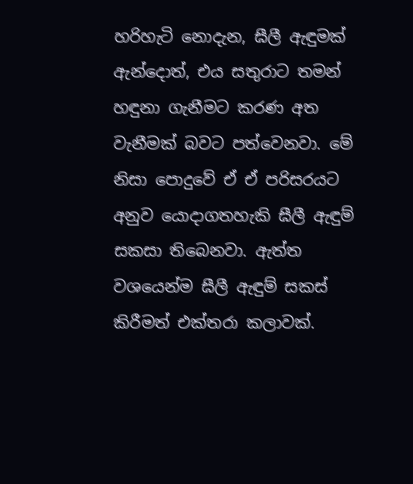හරිහැටි නොදැන, ඝීලී ඇඳුමක් ඇන්දොත්, එය සතුරාට තමන් හඳුනා ගැනීමට කරණ අත වැනීමක් බවට පත්වෙනවා. මේ නිසා පොදුවේ ඒ ඒ පරිසරයට අනුව යොදාගතහැකි ඝීලී ඇඳුම් සකසා තිබෙනවා. ඇත්ත වශයෙන්ම ඝීලී ඇඳුම් සකස් කිරීමත් එක්තරා කලාවක්.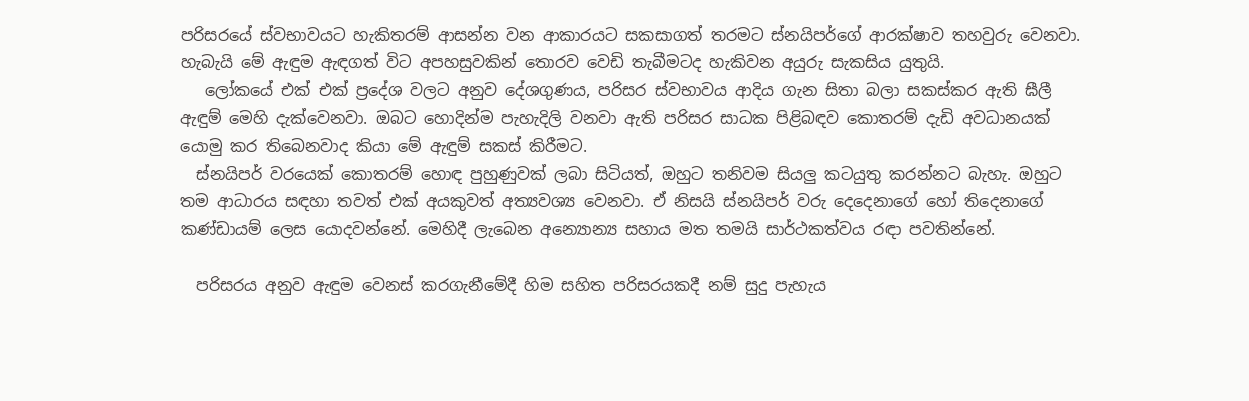පරිසරයේ ස්වභාවයට හැකිතරම් ආසන්න වන ආකාරයට සකසාගත් තරමට ස්නයිපර්ගේ ආරක්ෂාව තහවුරු වෙනවා. හැබැයි මේ ඇඳුම ඇඳගත් විට අපහසුවකින් තොරව වෙඩි තැබීමටද හැකිවන අයුරු සැකසිය යුතුයි.
   ලෝකයේ එක් එක් ප්‍රදේශ වලට අනුව දේශගුණය, පරිසර ස්වභාවය ආදිය ගැන සිතා බලා සකස්කර ඇති ඝීලී ඇඳුම් මෙහි දැක්වෙනවා. ඔබට හොදින්ම පැහැදිලි වනවා ඇති පරිසර සාධක පිළිබඳව කොතරම් දැඩි අවධානයක් යොමු කර තිබෙනවාද කියා මේ ඇඳුම් සකස් කිරීමට.
  ස්නයිපර් වරයෙක් කොතරම් හොඳ පුහුණුවක් ලබා සිටියත්, ඔහුට තනිවම සියලු කටයුතු කරන්නට බැහැ. ඔහුට තම ආධාරය සඳහා තවත් එක් අයකුවත් අත්‍යවශ්‍ය වෙනවා. ඒ නිසයි ස්නයිපර් වරු දෙදෙනාගේ හෝ තිදෙනාගේ කණ්ඩායම් ලෙස යොදවන්නේ. මෙහිදී ලැබෙන අන්‍යොන්‍ය සහාය මත තමයි සාර්ථකත්වය රඳා පවතින්නේ.

  පරිසරය අනුව ඇඳුම වෙනස් කරගැනීමේදී හිම සහිත පරිසරයකදී නම් සුදු පැහැය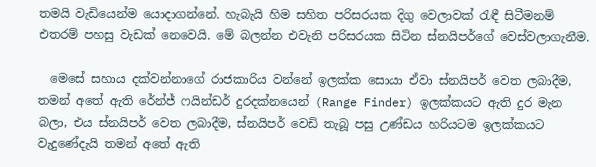තමයි වැඩියෙන්ම යොදාගන්නේ. හැබැයි හිම සහිත පරිසරයක දිගු වෙලාවක් රැඳී සිටීමනම් එතරම් පහසු වැඩක් නෙවෙයි. මේ බලන්න එවැනි පරිසරයක සිටින ස්නයිපර්ගේ වෙස්වලාගැනීම.

  මෙසේ සහාය දක්වන්නාගේ රාජකාරිය වන්නේ ඉලක්ක සොයා ඒවා ස්නයිපර් වෙත ලබාදීම, තමන් අතේ ඇති රේන්ජ් ෆයින්ඩර් දුරදක්නයෙන් (Range Finder) ඉලක්කයට ඇති දුර මැන බලා, එය ස්නයිපර් වෙත ලබාදීම, ස්නයිපර් වෙඩි තැබූ පසු උණ්ඩය හරියටම ඉලක්කයට වැදුණේදැයි තමන් අතේ ඇති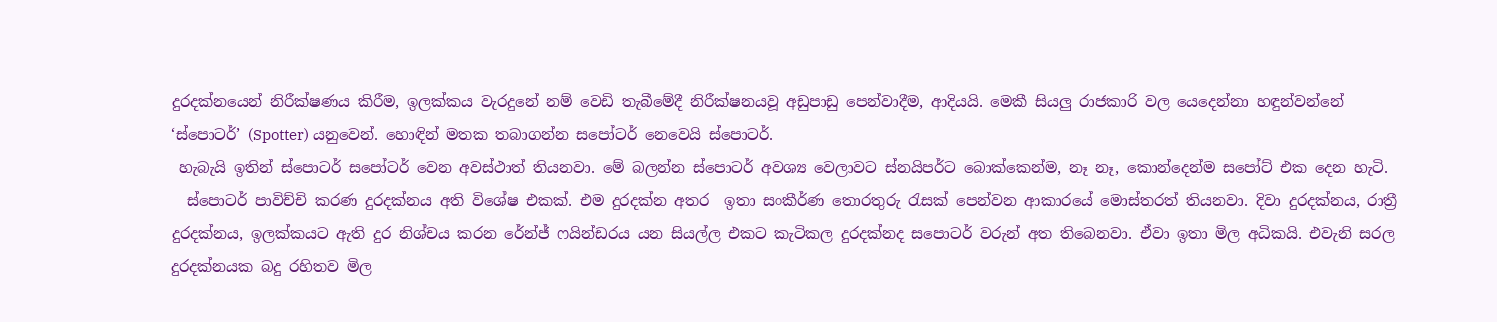දුරදක්නයෙන් නිරීක්ෂණය කිරීම, ඉලක්කය වැරදුනේ නම් වෙඩි තැබීමේදී නිරීක්ෂනයවූ අඩුපාඩු පෙන්වාදීම, ආදියයි. මෙකී සියලු රාජකාරි වල යෙදෙන්නා හඳුන්වන්නේ ‘ස්පොටර්’ (Spotter) යනුවෙන්. හොඳින් මතක තබාගන්න සපෝටර් නෙවෙයි ස්පොටර්.
 හැබැයි ඉතින් ස්පොටර් සපෝටර් වෙන අවස්ථාත් තියනවා. මේ බලන්න ස්පොටර් අවශ්‍ය වෙලාවට ස්නයිපර්ට බොක්කෙන්ම, නෑ නෑ, කොන්දෙන්ම සපෝට් එක දෙන හැටි.
  ස්පොටර් පාවිච්චි කරණ දුරදක්නය අති විශේෂ එකක්. එම දුරදක්න අතර  ඉතා සංකීර්ණ තොරතුරු රැසක් පෙන්වන ආකාරයේ මොස්තරත් තියනවා. දිවා දුරදක්නය, රාත්‍රී දුරදක්නය, ඉලක්කයට ඇති දුර නිශ්චය කරන රේන්ජ් ෆයින්ඩරය යන සියල්ල එකට කැටිකල දුරදක්නද සපොටර් වරුන් අත තිබෙනවා. ඒවා ඉතා මිල අධිකයි. එවැනි සරල දුරදක්නයක බදු රහිතව මිල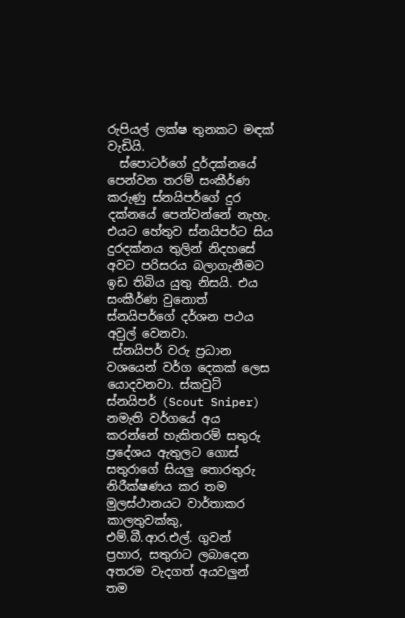රුපියල් ලක්ෂ තුනකට මඳක් වැඩියි.
  ස්පොටර්ගේ දුර්දක්නයේ පෙන්වන තරම් සංකීර්ණ කරුණු ස්නයිපර්ගේ දුර දක්නයේ පෙන්වන්නේ නැහැ. එයට හේතුව ස්නයිපර්ට සිය දුරදක්නය තුලින් නිදහසේ අවට පරිසරය බලාගැනීමට ඉඩ තිබිය යුතු නිසයි. එය සංකීර්ණ වුනොත් ස්නයිපර්ගේ දර්ශන පථය අවුල් වෙනවා.
 ස්නයිපර් වරු ප්‍රධාන වශයෙන් වර්ග දෙකක් ලෙස යොදවනවා. ස්කවුට් ස්නයිපර් (Scout Sniper) නමැති වර්ගයේ අය කරන්නේ හැකිතරම් සතුරු ප්‍රදේශය ඇතුලට ගොස් සතුරාගේ සියලු තොරතුරු නිරීක්ෂණය කර තම මුලස්ථානයට වාර්තාකර කාලතුවක්කු, එම්.බී.ආර.එල්. ගුවන් ප්‍රහාර, සතුරාට ලබාදෙන අතරම වැදගත් අයවලුන් තම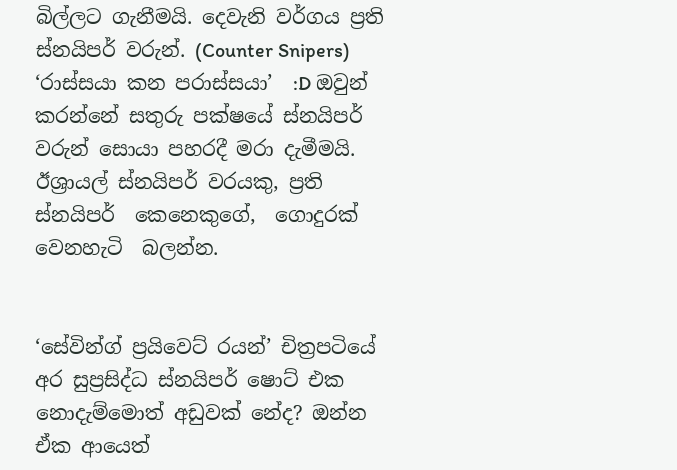බිල්ලට ගැනීමයි. දෙවැනි වර්ගය ප්‍රති ස්නයිපර් වරුන්. (Counter Snipers) ‘රාස්සයා කන පරාස්සයා’  :D ඔවුන් කරන්නේ සතුරු පක්ෂයේ ස්නයිපර් වරුන් සොයා පහරදී මරා දැමීමයි. ඊශ්‍රායල් ස්නයිපර් වරයකු, ප්‍රති ස්නයිපර්  කෙනෙකුගේ,  ගොදුරක්  වෙනහැටි  බලන්න.


‘සේවින්ග් ප්‍රයිවෙට් රයන්’ චිත්‍රපටියේ අර සුප්‍රසිද්ධ ස්නයිපර් ෂොට් එක නොදැම්මොත් අඩුවක් නේද? ඔන්න ඒක ආයෙත්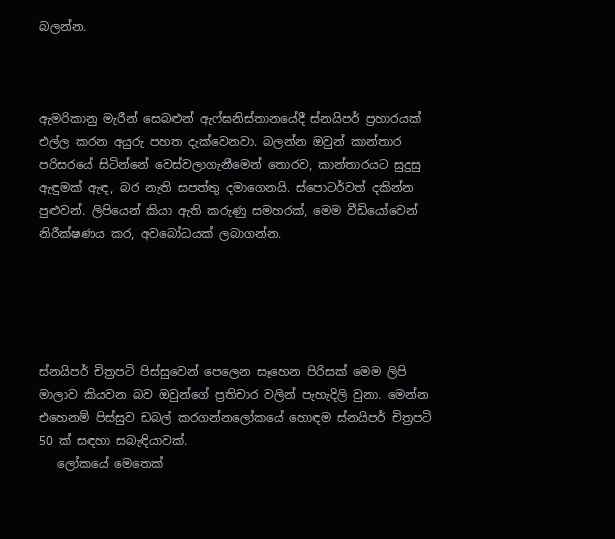බලන්න.



ඇමරිකානු මැරීන් සෙබළුන් ඇෆ්ඝනිස්තානයේදී ස්නයිපර් ප්‍රහාරයක් එල්ල කරන අයුරු පහත දැක්වෙනවා. බලන්න ඔවුන් කාන්තාර පරිසරයේ සිටින්නේ වෙස්වලාගැනීමෙන් තොරව, කාන්තාරයට සුදුසු ඇඳුමක් ඇඳ, බර නැති සපත්තු දමාගෙනයි. ස්පොටර්වත් දකින්න පුළුවන්. ලිපියෙන් කියා ඇති කරුණු සමහරක්, මෙම වීඩියෝවෙන් නිරීක්ෂණය කර, අවබෝධයක් ලබාගන්න.





ස්නයිපර් චිත්‍රපටි පිස්සුවෙන් පෙලෙන සෑහෙන පිරිසක් මෙම ලිපි මාලාව කියවන බව ඔවුන්ගේ ප්‍රතිචාර වලින් පැහැදිලි වුනා. මෙන්න එහෙනම් පිස්සුව ඩබල් කරගන්නලෝකයේ හොඳම ස්නයිපර් චිත්‍රපටි 50 ක් සඳහා සබැඳියාවක්.
   ලෝකයේ මෙතෙක්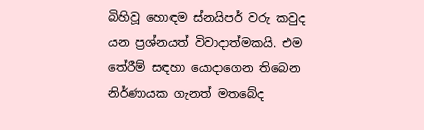බිහිවූ හොඳම ස්නයිපර් වරු කවුද යන ප්‍රශ්නයත් විවාදාත්මකයි. එම තේරීම් සඳහා යොදාගෙන තිබෙන නිර්ණායක ගැනත් මතබේද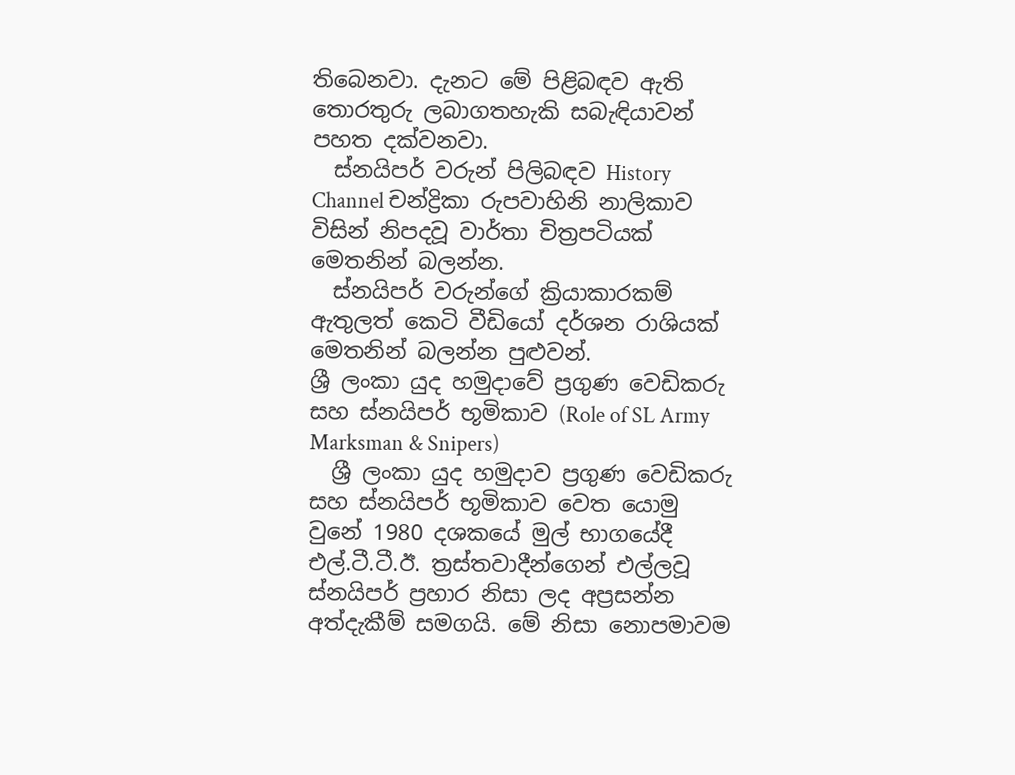තිබෙනවා. දැනට මේ පිළිබඳව ඇති තොරතුරු ලබාගතහැකි සබැඳියාවන් පහත දක්වනවා.
  ස්නයිපර් වරුන් පිලිබඳව History Channel චන්ද්‍රිකා රුපවාහිනි නාලිකාව විසින් නිපදවූ වාර්තා චිත්‍රපටියක් මෙතනින් බලන්න.
  ස්නයිපර් වරුන්ගේ ක්‍රියාකාරකම් ඇතුලත් කෙටි වීඩියෝ දර්ශන රාශියක් මෙතනින් බලන්න පුළුවන්.
ශ්‍රී ලංකා යුද හමුදාවේ ප්‍රගුණ වෙඩිකරු සහ ස්නයිපර් භූමිකාව (Role of SL Army Marksman & Snipers)
  ශ්‍රී ලංකා යුද හමුදාව ප්‍රගුණ වෙඩිකරු සහ ස්නයිපර් භූමිකාව වෙත යොමු වුනේ 1980 දශකයේ මුල් භාගයේදී එල්.ටී.ටී.ඊ. ත්‍රස්තවාදීන්ගෙන් එල්ලවූ ස්නයිපර් ප්‍රහාර නිසා ලද අප්‍රසන්න අත්දැකීම් සමගයි. මේ නිසා නොපමාවම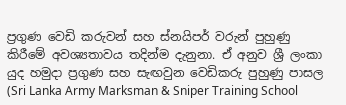ප්‍රගුණ වෙඩි කරුවන් සහ ස්නයිපර් වරුන් පුහුණු කිරීමේ අවශ්‍යතාවය තදින්ම දැනුනා. ඒ අනුව ශ්‍රී ලංකා යුද හමුදා ප්‍රගුණ සහ සැඟවුන වෙඩිකරු පුහුණු පාසල (Sri Lanka Army Marksman & Sniper Training School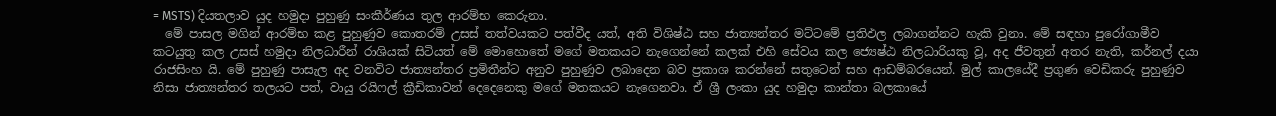= MSTS) දියතලාව යුද හමුදා පුහුණු සංකීර්ණය තුල ආරම්භ කෙරුනා.
  මේ පාසල මගින් ආරම්භ කළ පුහුණුව කොතරම් උසස් තත්වයකට පත්වීද යත්, අති විශිෂ්ඨ සහ ජාත්‍යන්තර මට්ටමේ ප්‍රතිඵල ලබාගන්නට හැකි වුනා. මේ සඳහා පුරෝගාමීව කටයුතු කල උසස් හමුදා නිලධාරීන් රාශියක් සිටියත් මේ මොහොතේ මගේ මතකයට නැගෙන්නේ කලක් එහි සේවය කල ජ්‍යෙෂ්ඨ නිලධාරියකු වූ, අද ජීවතුන් අතර නැති, කර්නල් දයා රාජසිංහ යි. මේ පුහුණු පාසැල අද වනවිට ජාත්‍යන්තර ප්‍රමිතීන්ට අනුව පුහුණුව ලබාදෙන බව ප්‍රකාශ කරන්නේ සතුටෙන් සහ ආඩම්බරයෙන්. මුල් කාලයේදී ප්‍රගුණ වෙඩිකරු පුහුණුව නිසා ජාත්‍යන්තර තලයට පත්, වායු රයිෆල් ක්‍රීඩිකාවන් දෙදෙනෙකු මගේ මතකයට නැගෙනවා. ඒ ශ්‍රී ලංකා යුද හමුදා කාන්තා බලකායේ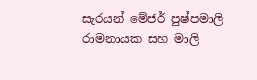සැරයන් මේජර් පුෂ්පමාලි රාමනායක සහ මාලි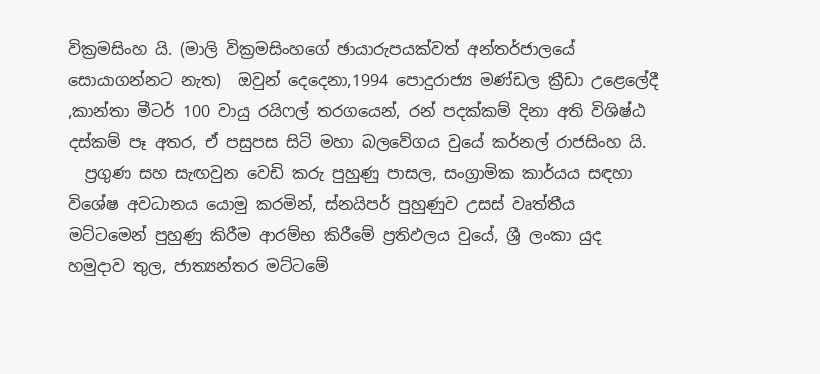වික්‍රමසිංහ යි. (මාලි වික්‍රමසිංහගේ ඡායාරුපයක්වත් අන්තර්ජාලයේ සොයාගන්නට නැත)  ඔවුන් දෙදෙනා,1994 පොදුරාජ්‍ය මණ්ඩල ක්‍රීඩා උළෙලේදී ,කාන්තා මීටර් 100 වායු රයිෆල් තරගයෙන්, රන් පදක්කම් දිනා අති විශිෂ්ඨ දස්කම් පෑ අතර, ඒ පසුපස සිටි මහා බලවේගය වුයේ කර්නල් රාජසිංහ යි.
  ප්‍රගුණ සහ සැඟවුන වෙඩි කරු පුහුණු පාසල, සංග්‍රාමික කාර්යය සඳහා විශේෂ අවධානය යොමු කරමින්, ස්නයිපර් පුහුණුව උසස් වෘත්තීය මට්ටමෙන් පුහුණු කිරීම ආරම්භ කිරීමේ ප්‍රතිඵලය වුයේ, ශ්‍රී ලංකා යුද හමුදාව තුල, ජාත්‍යන්තර මට්ටමේ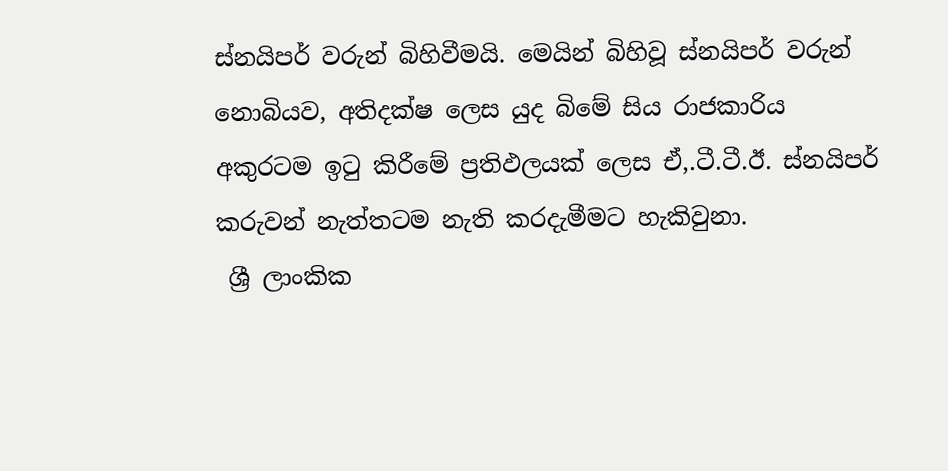ස්නයිපර් වරුන් බිහිවීමයි. මෙයින් බිහිවූ ස්නයිපර් වරුන් නොබියව, අතිදක්ෂ ලෙස යුද බිමේ සිය රාජකාරිය අකුරටම ඉටු කිරීමේ ප්‍රතිඵලයක් ලෙස ඒ,.ටී.ටී.ඊ. ස්නයිපර් කරුවන් නැත්තටම නැති කරදැමීමට හැකිවුනා.
 ශ්‍රී ලාංකික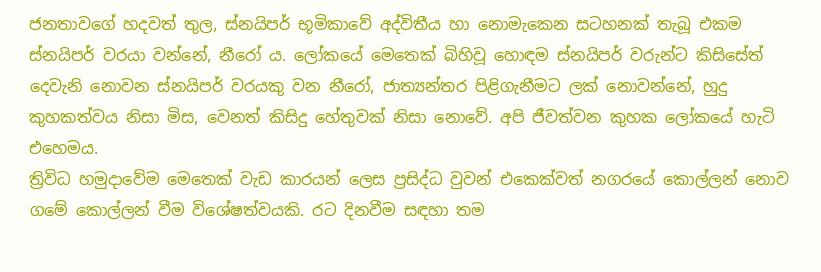ජනතාවගේ හදවත් තුල, ස්නයිපර් භූමිකාවේ අද්විතීය හා නොමැකෙන සටහනක් තැබූ එකම ස්නයිපර් වරයා වන්නේ, නීරෝ ය. ලෝකයේ මෙතෙක් බිහිවූ හොඳම ස්නයිපර් වරුන්ට කිසිසේත් දෙවැනි නොවන ස්නයිපර් වරයකු වන නීරෝ, ජාත්‍යන්තර පිළිගැනීමට ලක් නොවන්නේ, හුදු කුහකත්වය නිසා මිස, වෙනත් කිසිදු හේතුවක් නිසා නොවේ. අපි ජීවත්වන කුහක ලෝකයේ හැටි එහෙමය.
ත්‍රිවිධ හමුදාවේම මෙතෙක් වැඩ කාරයන් ලෙස ප්‍රසිද්ධ වුවන් එකෙක්වත් නගරයේ කොල්ලන් නොව ගමේ කොල්ලන් වීම විශේෂත්වයකි. රට දිනවීම සඳහා තම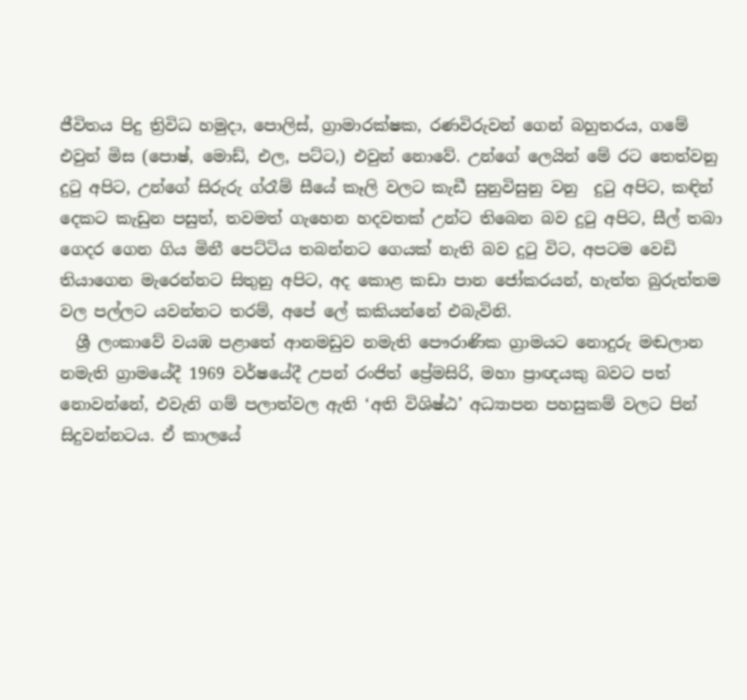ජීවිතය පිදු ත්‍රිවිධ හමුදා, පොලිස්, ග්‍රාමාරක්ෂක, රණවිරුවන් ගෙන් බහුතරය, ගමේ එවුන් මිස (පොෂ්, මොඩ්, එල, පට්ට,) එවුන් නොවේ. උන්ගේ ලෙයින් මේ රට තෙත්වනු දුටු අපිට, උන්ගේ සිරුරු ග්රෑම් සීයේ කෑලි වලට කැඩී සුනුවිසුනු වනු  දුටු අපිට, කඳින් දෙකට කැඩුන පසුත්, තවමත් ගැහෙන හදවතක් උන්ට තිබෙන බව දුටු අපිට, සීල් තබා ගෙදර ගෙන ගිය මිනී පෙට්ටිය තබන්නට ගෙයක් නැති බව දුටු විට, අපටම වෙඩි තියාගෙන මැරෙන්නට සිතුනු අපිට, අද කොළ කඩා පාන ජෝකරයන්, හැත්ත බුරුත්තම වල පල්ලට යවන්නට තරම්, අපේ ලේ කකියන්නේ එබැවිනි.
  ශ්‍රී ලංකාවේ වයඹ පළාතේ ආනමඩුව නමැති පෞරාණික ග්‍රාමයට නොදුරු මඬලාන නමැති ග්‍රාමයේදී 1969 වර්ෂයේදී උපන් රංජිත් ප්‍රේමසිරි, මහා ප්‍රාඥයකු බවට පත් නොවන්නේ, එවැනි ගම් පලාත්වල ඇති ‘අති විශිෂ්ඨ’ අධ්‍යාපන පහසුකම් වලට පින් සිදුවන්නටය. ඒ කාලයේ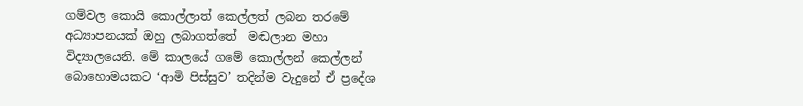ගම්වල කොයි කොල්ලාත් කෙල්ලත් ලබන තරමේ අධ්‍යාපනයක් ඔහු ලබාගත්තේ  මඬලාන මහා විද්‍යාලයෙනි. මේ කාලයේ ගමේ කොල්ලන් කෙල්ලන් බොහොමයකට ‘ආමි පිස්සුව’ තදින්ම වැදුනේ ඒ ප්‍රදේශ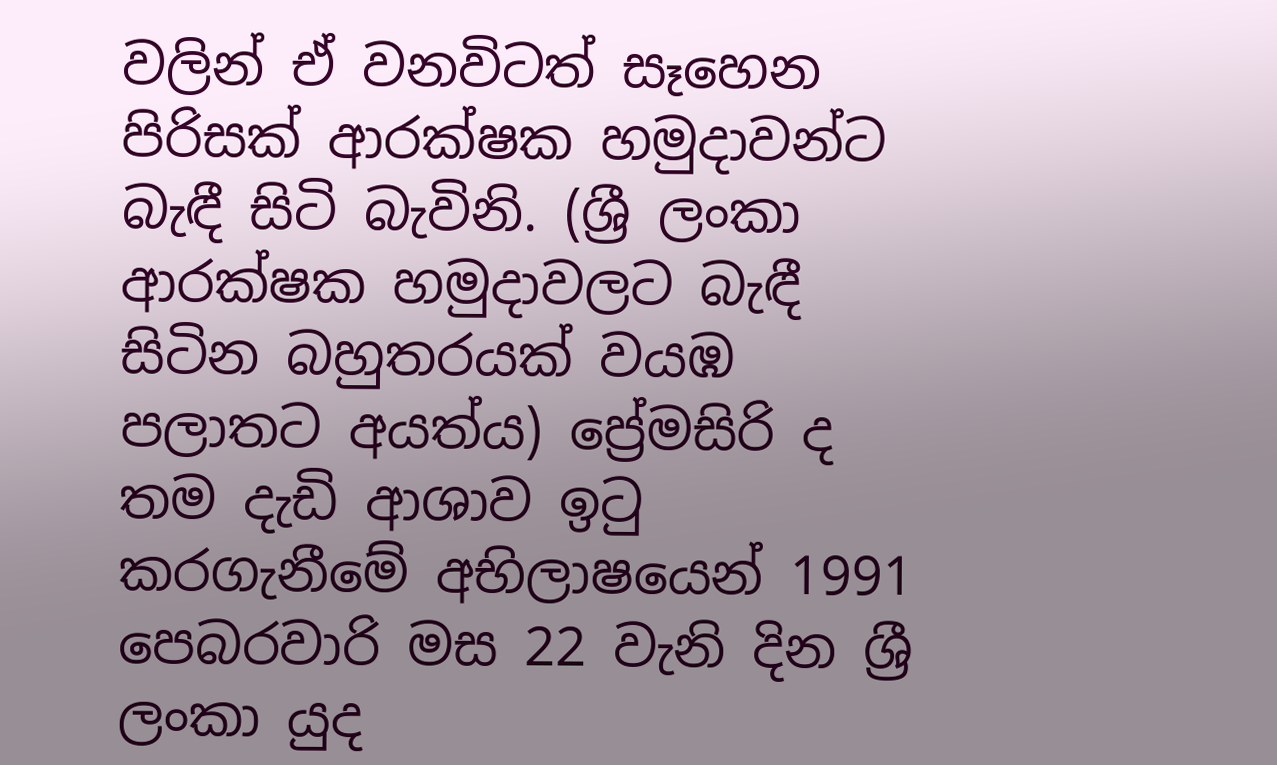වලින් ඒ වනවිටත් සෑහෙන පිරිසක් ආරක්ෂක හමුදාවන්ට බැඳී සිටි බැවිනි. (ශ්‍රී ලංකා ආරක්ෂක හමුදාවලට බැඳී සිටින බහුතරයක් වයඹ පලාතට අයත්ය) ප්‍රේමසිරි ද තම දැඩි ආශාව ඉටු කරගැනීමේ අභිලාෂයෙන් 1991 පෙබරවාරි මස 22 වැනි දින ශ්‍රී ලංකා යුද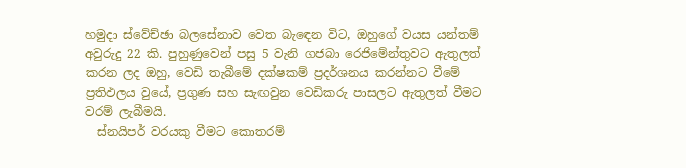හමුදා ස්වේච්ඡා බලසේනාව වෙත බැඳෙන විට, ඔහුගේ වයස යන්තම් අවුරුදු 22 කි. පුහුණුවෙන් පසු 5 වැනි ගජබා රෙජිමේන්තුවට ඇතුලත් කරන ලද ඔහු, වෙඩි තැබීමේ දක්ෂකම් ප්‍රදර්ශනය කරන්නට වීමේ ප්‍රතිඵලය වුයේ, ප්‍රගුණ සහ සැඟවුන වෙඩිකරු පාසලට ඇතුලත් වීමට වරම් ලැබීමයි.
  ස්නයිපර් වරයකු වීමට කොතරම්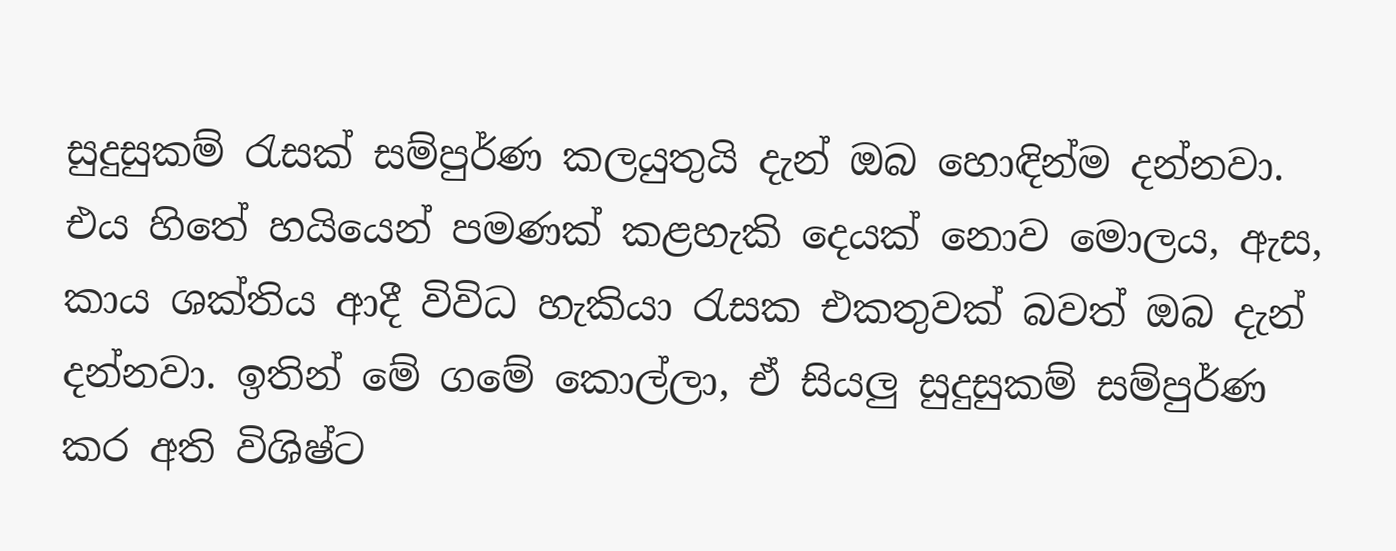සුදුසුකම් රැසක් සම්පුර්ණ කලයුතුයි දැන් ඔබ හොඳින්ම දන්නවා. එය හිතේ හයියෙන් පමණක් කළහැකි දෙයක් නොව මොලය, ඇස, කාය ශක්තිය ආදී විවිධ හැකියා රැසක එකතුවක් බවත් ඔබ දැන් දන්නවා. ඉතින් මේ ගමේ කොල්ලා, ඒ සියලු සුදුසුකම් සම්පුර්ණ කර අති විශිෂ්ට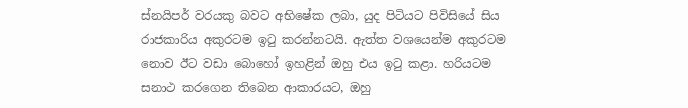ස්නයිපර් වරයකු බවට අභිෂේක ලබා, යුද පිටියට පිවිසියේ සිය රාජකාරිය අකුරටම ඉටු කරන්නටයි. ඇත්ත වශයෙන්ම අකුරටම නොව ඊට වඩා බොහෝ ඉහළින් ඔහු එය ඉටු කළා. හරියටම සනාථ කරගෙන තිබෙන ආකාරයට, ඔහු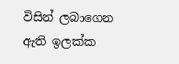විසින් ලබාගෙන ඇති ඉලක්ක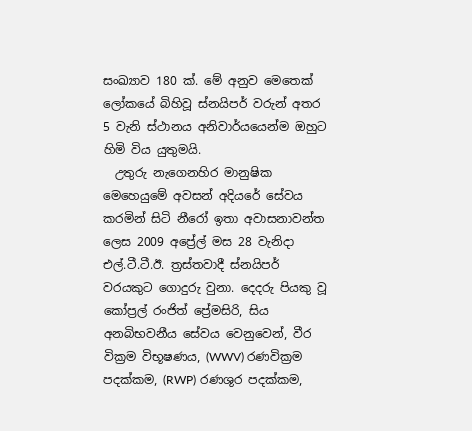සංඛ්‍යාව 180 ක්. මේ අනුව මෙතෙක් ලෝකයේ බිහිවූ ස්නයිපර් වරුන් අතර 5 වැනි ස්ථානය අනිවාර්යයෙන්ම ඔහුට හිමි විය යුතුමයි.
  උතුරු නැගෙනහිර මානුෂික මෙහෙයුමේ අවසන් අදියරේ සේවය කරමින් සිටි නීරෝ ඉතා අවාසනාවන්ත ලෙස 2009 අප්‍රේල් මස 28 වැනිදා එල්.ටී.ටී.ඊ. ත්‍රස්තවාදී ස්නයිපර් වරයකුට ගොදුරු වුනා. දෙදරු පියකු වූ කෝප්‍රල් රංජිත් ප්‍රේමසිරි, සිය අනබිභවනීය සේවය වෙනුවෙන්, වීර වික්‍රම විභූෂණය, (WWV) රණවික්‍රම පදක්කම, (RWP) රණශුර පදක්කම,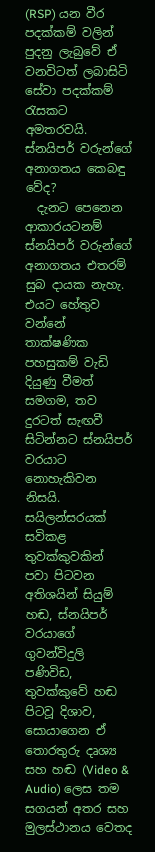(RSP) යන වීර පදක්කම් වලින් පුදනු ලැබුවේ ඒ වනවිටත් ලබාසිටි සේවා පදක්කම් රැසකට අමතරවයි.
ස්නයිපර් වරුන්ගේ අනාගතය කෙබඳු වේද?
  දැනට පෙනෙන ආකාරයටනම් ස්නයිපර් වරුන්ගේ අනාගතය එතරම් සුබ දායක නැහැ. එයට හේතුව වන්නේ තාක්ෂණික පහසුකම් වැඩි දියුණු වීමත් සමගම, තව දුරටත් සැඟවී සිටින්නට ස්නයිපර් වරයාට නොහැකිවන නිසයි. සයිලන්සරයක් සවිකළ තුවක්කුවකින් පවා පිටවන අතිශයින් සියුම් හඬ, ස්නයිපර් වරයාගේ ගුවන්විදුලි පණිවිඩ, තුවක්කුවේ හඬ පිටවූ දිශාව, සොයාගෙන ඒ තොරතුරු දෘශ්‍ය සහ හඬ (Video & Audio) ලෙස තම සගයන් අතර සහ මුලස්ථානය වෙතද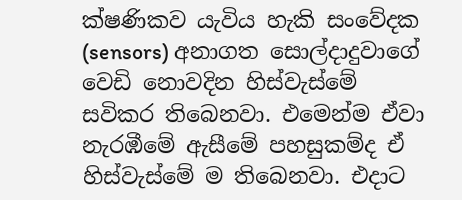ක්ෂණිකව යැවිය හැකි සංවේදක (sensors) අනාගත සොල්දාදුවාගේ වෙඩි නොවදින හිස්වැස්මේ සවිකර තිබෙනවා. එමෙන්ම ඒවා නැරඹීමේ ඇසීමේ පහසුකම්ද ඒ හිස්වැස්මේ ම තිබෙනවා. එදාට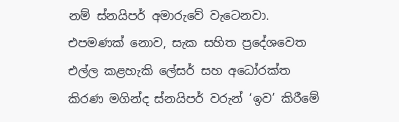නම් ස්නයිපර් අමාරුවේ වැටෙනවා. එපමණක් නොව, සැක සහිත ප්‍රදේශවෙත එල්ල කළහැකි ලේසර් සහ අධෝරක්ත කිරණ මගින්ද ස්නයිපර් වරුන් ‘ඉව’ කිරීමේ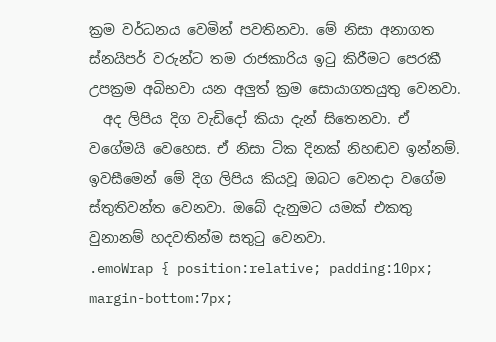ක්‍රම වර්ධනය වෙමින් පවතිනවා. මේ නිසා අනාගත ස්නයිපර් වරුන්ට තම රාජකාරිය ඉටු කිරීමට පෙරකී උපක්‍රම අබිභවා යන අලුත් ක්‍රම සොයාගතයුතු වෙනවා.
  අද ලිපිය දිග වැඩිදෝ කියා දැන් සිතෙනවා. ඒ වගේමයි වෙහෙස. ඒ නිසා ටික දිනක් නිහඬව ඉන්නම්. ඉවසීමෙන් මේ දිග ලිපිය කියවූ ඔබට වෙනදා වගේම ස්තුතිවන්ත වෙනවා. ඔබේ දැනුමට යමක් එකතු වුනානම් හදවතින්ම සතුටු වෙනවා.
.emoWrap { position:relative; padding:10px; margin-bottom:7px;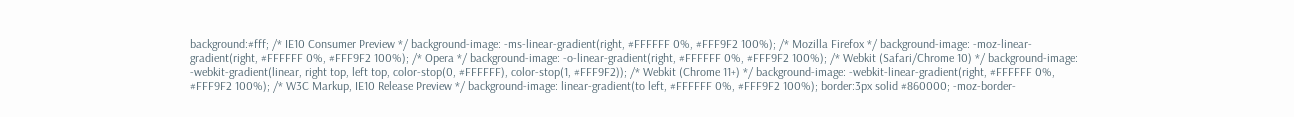background:#fff; /* IE10 Consumer Preview */ background-image: -ms-linear-gradient(right, #FFFFFF 0%, #FFF9F2 100%); /* Mozilla Firefox */ background-image: -moz-linear-gradient(right, #FFFFFF 0%, #FFF9F2 100%); /* Opera */ background-image: -o-linear-gradient(right, #FFFFFF 0%, #FFF9F2 100%); /* Webkit (Safari/Chrome 10) */ background-image: -webkit-gradient(linear, right top, left top, color-stop(0, #FFFFFF), color-stop(1, #FFF9F2)); /* Webkit (Chrome 11+) */ background-image: -webkit-linear-gradient(right, #FFFFFF 0%, #FFF9F2 100%); /* W3C Markup, IE10 Release Preview */ background-image: linear-gradient(to left, #FFFFFF 0%, #FFF9F2 100%); border:3px solid #860000; -moz-border-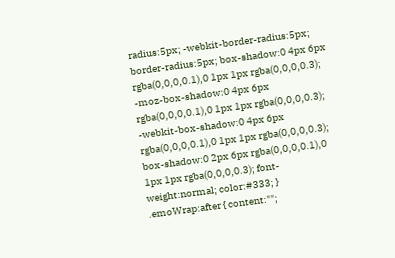radius:5px; -webkit-border-radius:5px; border-radius:5px; box-shadow:0 4px 6px rgba(0,0,0,0.1),0 1px 1px rgba(0,0,0,0.3); -moz-box-shadow:0 4px 6px rgba(0,0,0,0.1),0 1px 1px rgba(0,0,0,0.3); -webkit-box-shadow:0 4px 6px rgba(0,0,0,0.1),0 1px 1px rgba(0,0,0,0.3); box-shadow:0 2px 6px rgba(0,0,0,0.1),0 1px 1px rgba(0,0,0,0.3); font-weight:normal; color:#333; } .emoWrap:after { content:"";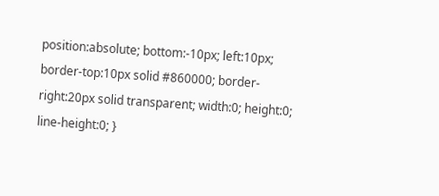position:absolute; bottom:-10px; left:10px; border-top:10px solid #860000; border-right:20px solid transparent; width:0; height:0; line-height:0; }